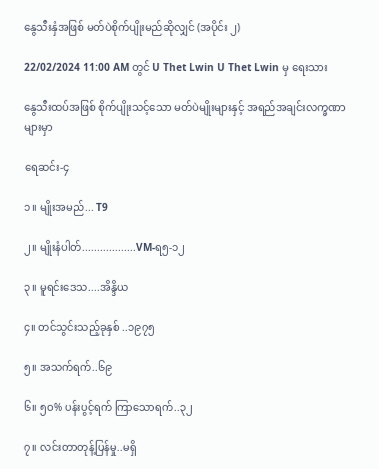နွေသီးနှံအဖြစ် မတ်ပဲစိုက်ပျိုးမည်ဆိုလျှင် (အပိုင်း ၂)

22/02/2024 11:00 AM တွင် U Thet Lwin U Thet Lwin မှ ရေးသား

နွေသီးထပ်အဖြစ် စိုက်ပျိုးသင့်သော မတ်ပဲမျိုးများနှင့် အရည်အချင်းလက္ခဏာများမှာ

ရေဆင်း-၄

၁။ မျိုးအမည်... T9

၂။ မျိုးနံပါတ်..................VM-ရ၅-၁၂

၃။ မူရင်းဒေသ....အိန္ဒိယ

၄။ တင်သွင်းသည့်ခုနှစ် ..၁၉၇၅

၅။ အသက်ရက်..၆၉

၆။ ၅ဝ% ပန်းပွင့်ရက် ကြာသောရက်..၃၂

၇။ လင်းတာတုန့်ပြန်မှု..မရှိ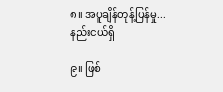၈။ အပူချိန်တုန့်ပြန်မှု... နည်းငယ်ရှိ

၉။ ဖြစ်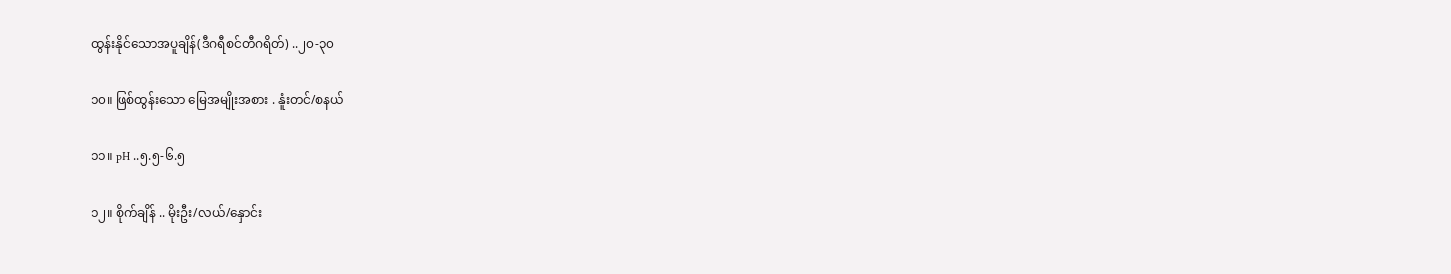ထွန်းနိုင်သောအပူချိန်(ဒီဂရီစင်တီဂရိတ်) ..၂၀-၃၀

၁၀။ ဖြစ်ထွန်းသော မြေအမျိုးအစား . နူံးတင်/စနယ်

၁၁။ pH ..၅.၅-၆.၅

၁၂။ စိုက်ချိန် .. မိုးဦး/လယ်/နှောင်း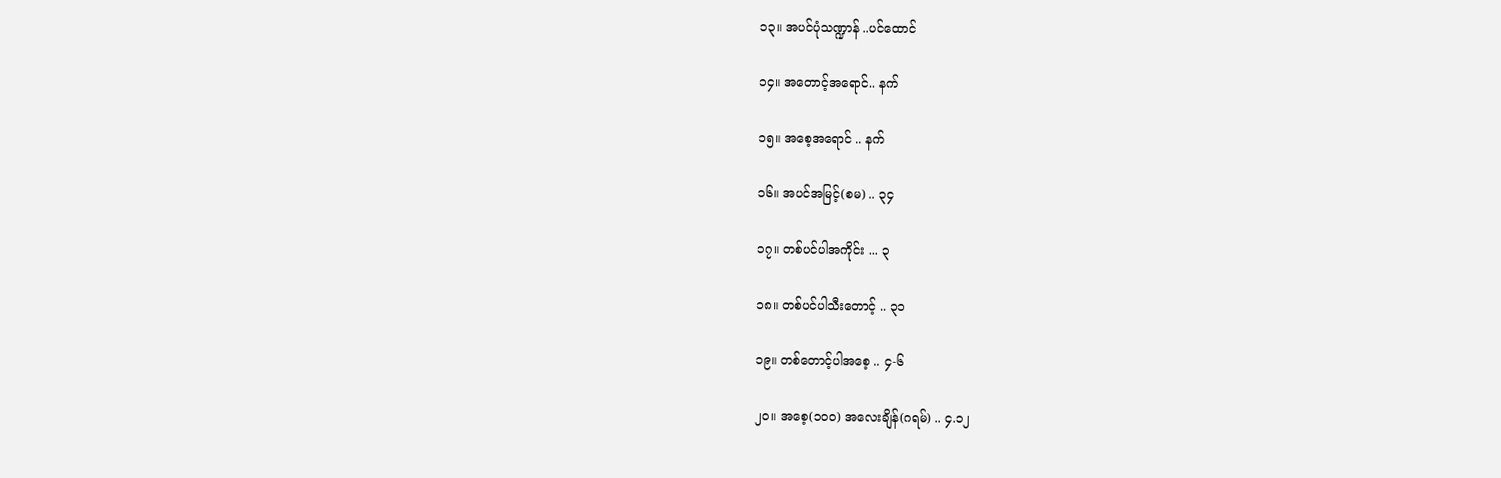၁၃။ အပင်ပုံသဏ္ဍာန် ..ပင်ထောင်

၁၄။ အတောင့်အရောင်.. နက်

၁၅။ အစေ့အရောင် .. နက်

၁၆။ အပင်အမြင့်(စမ) .. ၃၄

၁၇။ တစ်ပင်ပါအကိုင်း ... ၃

၁၈။ တစ်ပင်ပါသီးတောင့် .. ၃၁

၁၉။ တစ်တောင့်ပါအစေ့ .. ၄-၆

၂၀။ အစေ့(၁၀၀) အလေးချိန်(ဂရမ်) .. ၄.၁၂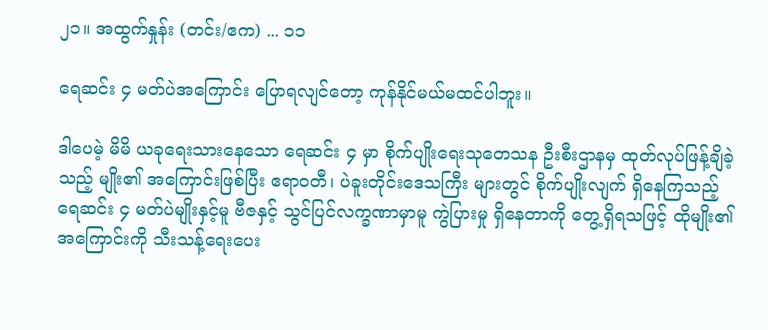၂၁။ အထွက်နှုန်း (တင်း/ဧက) ... ၁၁

ရေဆင်း ၄ မတ်ပဲအကြောင်း ပြောရလျင်တော့ ကုန်နိုင်မယ်မထင်ပါဘူး။

ဒါပေမဲ့ မိမိ ယခုရေးသားနေသော ရေဆင်း ၄ မှာ စိုက်ပျိုးရေးသုတေသန ဦးစီးဌာနမှ ထုတ်လုပ်ဖြန့်ချိခဲ့သည့် မျိုး၏ အကြောင်းဖြစ်ပြီး ဧရာဝတီ၊ ပဲခူးတိုင်းဒေသကြီး များတွင် စိုက်ပျိုးလျက် ရှိနေကြသည့် ရေဆင်း ၄ မတ်ပဲမျိုးနှင့်မူ ဗီဇနှင့် သွင်ပြင်လက္ခဏာမှာမူ ကွဲပြားမှု ရှိနေတာကို တွေ့ရှိရသဖြင့် ထိုမျိုး၏ အကြောင်းကို သီးသန့်ရေးပေး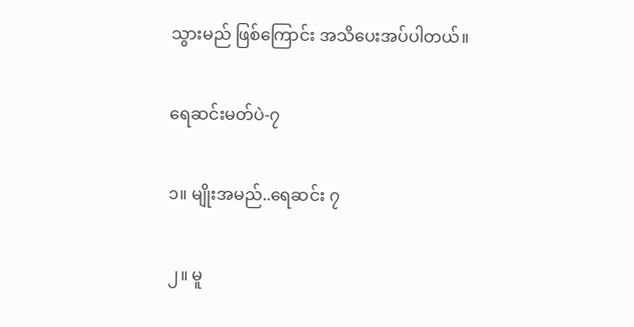သွားမည် ဖြစ်ကြောင်း အသိပေးအပ်ပါတယ်။

ရေဆင်းမတ်ပဲ-၇

၁။ မျိုးအမည်..ရေဆင်း ၇

၂။ မူ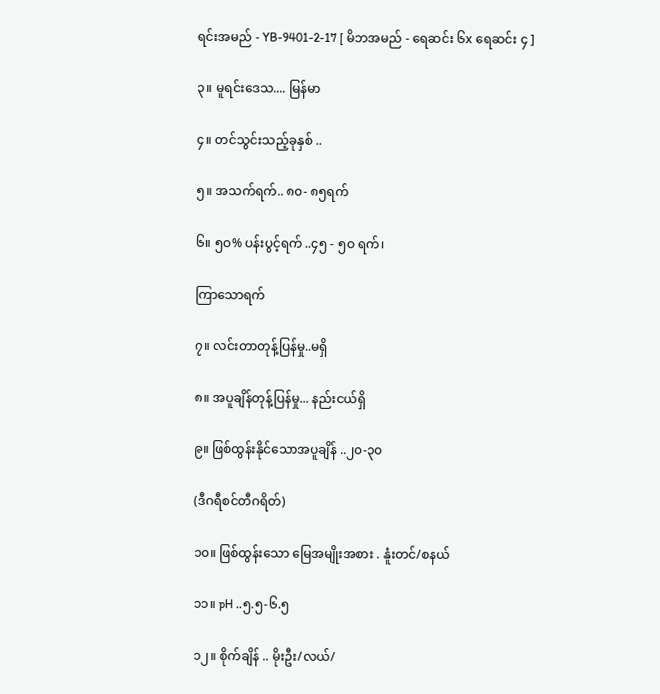ရင်းအမည် - YB-9401-2-17 [ မိဘအမည် - ရေဆင်း ၆x ရေဆင်း ၄ ]

၃။ မူရင်းဒေသ.... မြန်မာ

၄။ တင်သွင်းသည့်ခုနှစ် ..

၅။ အသက်ရက်.. ၈၀- ၈၅ရက်

၆။ ၅ဝ% ပန်းပွင့်ရက် ..၄၅ - ၅ဝ ရက်၊

ကြာသောရက်

၇။ လင်းတာတုန့်ပြန်မှု..မရှိ

၈။ အပူချိန်တုန့်ပြန်မှု... နည်းငယ်ရှိ

၉။ ဖြစ်ထွန်းနိုင်သောအပူချိန် ..၂၀-၃၀

(ဒီဂရီစင်တီဂရိတ်)

၁၀။ ဖြစ်ထွန်းသော မြေအမျိုးအစား . နူံးတင်/စနယ်

၁၁။ pH ..၅.၅-၆.၅

၁၂။ စိုက်ချိန် .. မိုးဦး/လယ်/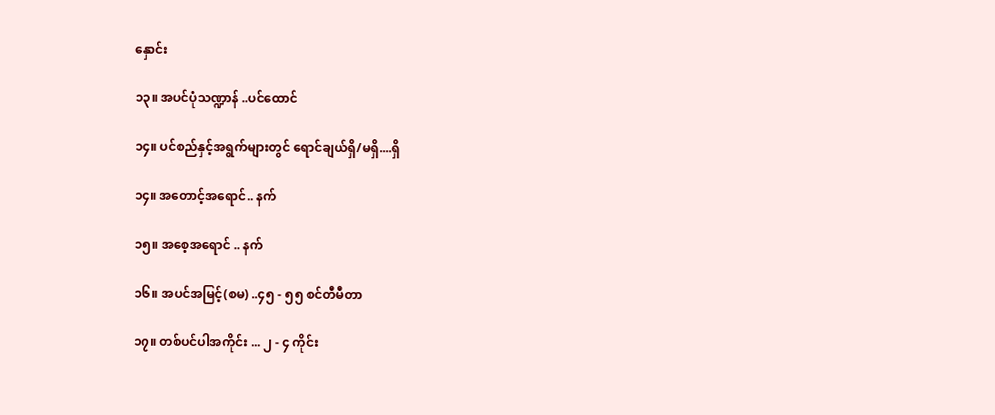နှောင်း

၁၃။ အပင်ပုံသဏ္ဍာန် ..ပင်ထောင်

၁၄။ ပင်စည်နှင့်အရွက်များတွင် ရောင်ချယ်ရှိ/မရှိ....ရှိ

၁၄။ အတောင့်အရောင်.. နက်

၁၅။ အစေ့အရောင် .. နက်

၁၆။ အပင်အမြင့်(စမ) ..၄၅ - ၅၅ စင်တီမီတာ

၁၇။ တစ်ပင်ပါအကိုင်း ... ၂ - ၄ ကိုင်း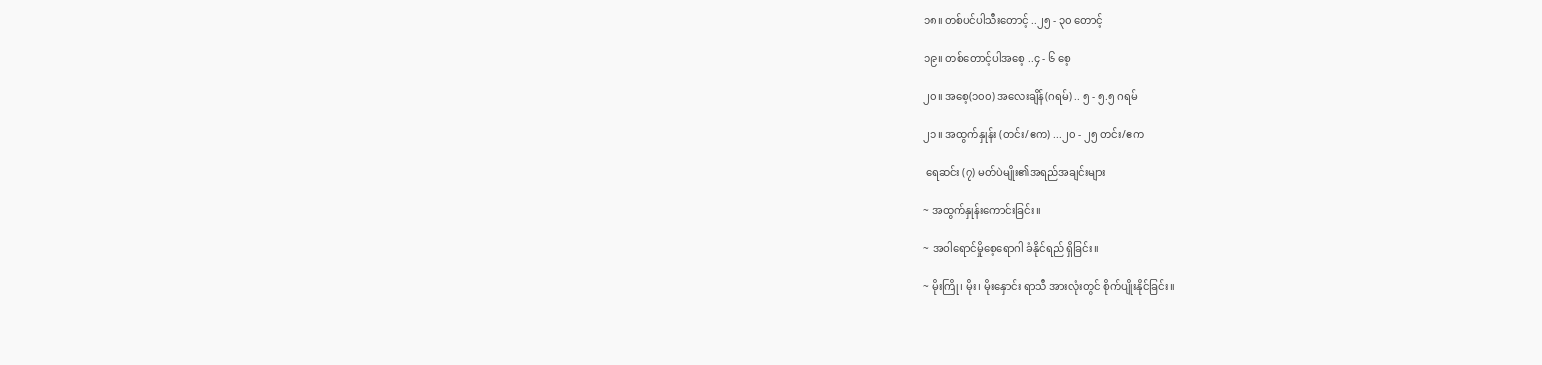၁၈။ တစ်ပင်ပါသီးတောင့် ..၂၅ - ၃၀ တောင့်

၁၉။ တစ်တောင့်ပါအစေ့ ..၄ - ၆ စေ့

၂၀။ အစေ့(၁၀၀) အလေးချိန်(ဂရမ်) .. ၅ - ၅.၅ ဂရမ်

၂၁။ အထွက်နှုန်း (တင်း/ဧက) ...၂၀ - ၂၅ တင်း/ဧက

 ရေဆင်း (၇) မတ်ပဲမျိုး၏အရည်အချင်းများ

~ အထွက်နှုန်းကောင်းခြင်း။

~ အဝါရောင်မှိုစေ့ရောဂါ ခံနိုင်ရည် ရှိခြင်း။

~ မိုးကြို၊ မိုး၊ မိုးနှောင်း ရာသီ အားလုံးတွင် စိုက်ပျိုးနိုင်ခြင်း။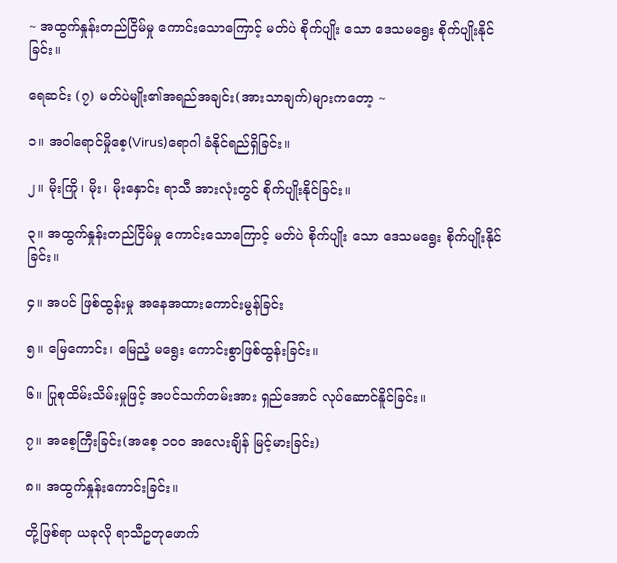~ အထွက်နှုန်းတည်ငြိမ်မှု ကောင်းသောကြောင့် မတ်ပဲ စိုက်ပျိုး သော ဒေသမရွေး စိုက်ပျိုးနိုင်ခြင်း။

ရေဆင်း (၇) မတ်ပဲမျိုး၏အရည်အချင်း(အားသာချက်)များကတော့ ~

၁။ အဝါရောင်မှိုစေ့(Virus)ရောဂါ ခံနိုင်ရည်ရှိခြင်း။

၂။ မိုးကြို၊ မိုး၊ မိုးနှောင်း ရာသီ အားလုံးတွင် စိုက်ပျိုးနိုင်ခြင်း။

၃။ အထွက်နှုန်းတည်ငြိမ်မှု ကောင်းသောကြောင့် မတ်ပဲ စိုက်ပျိုး သော ဒေသမရွေး စိုက်ပျိုးနိုင်ခြင်း။

၄။ အပင် ဖြစ်ထွန်းမှု အနေအထားကောင်းမွန်ခြင်း

၅။ မြေကောင်း၊ မြေညံ့ မရွေး ကောင်းစွာဖြစ်ထွန်းခြင်း။

၆။ ပြုစုထိမ်းသိမ်းမှုဖြင့် အပင်သက်တမ်းအား ရှည်အောင် လုပ်ဆောင်နိူင်ခြင်း။

၇။ အစေ့ကြီးခြင်း(အစေ့ ၁၀၀ အလေးချိန် မြင့်မားခြင်း)

၈။ အထွက်နှုန်းကောင်းခြင်း။

တို့ဖြစ်ရာ ယခုလို ရာသီဥတုဖောက်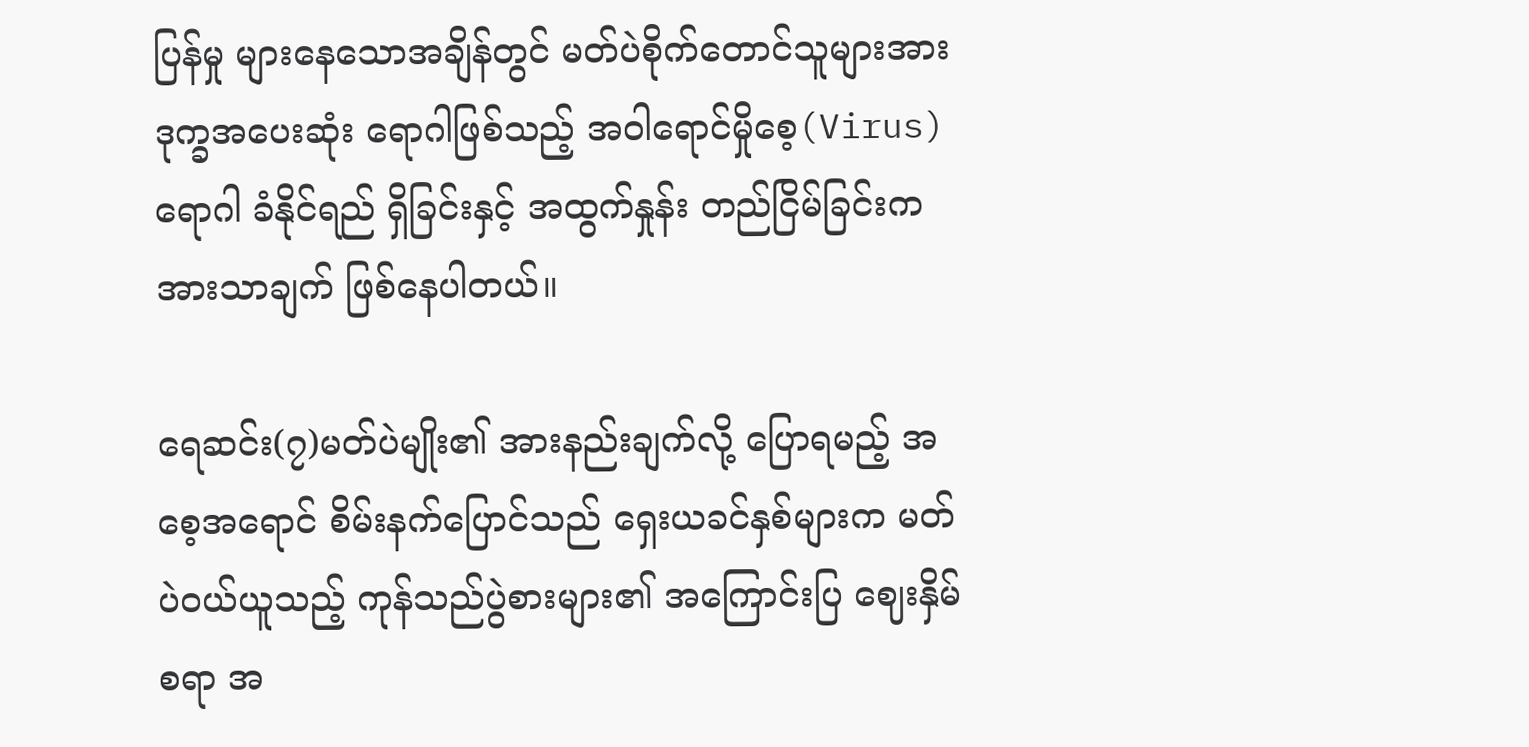ပြန်မှု များနေသောအချိန်တွင် မတ်ပဲစိုက်တောင်သူများအား ဒုက္ခအပေးဆုံး ရောဂါဖြစ်သည့် အဝါရောင်မှိုစေ့(Virus)ရောဂါ ခံနိုင်ရည် ရှိခြင်းနှင့် အထွက်နှုန်း တည်ငြိမ်ခြင်းက အားသာချက် ဖြစ်နေပါတယ်။

ရေဆင်း(၇)မတ်ပဲမျိုး၏ အားနည်းချက်လို့ ပြောရမည့် အစေ့အရောင် စိမ်းနက်ပြောင်သည် ရှေးယခင်နှစ်များက မတ်ပဲဝယ်ယူသည့် ကုန်သည်ပွဲစားများ၏ အကြောင်းပြ ဈေးနှိမ်စရာ အ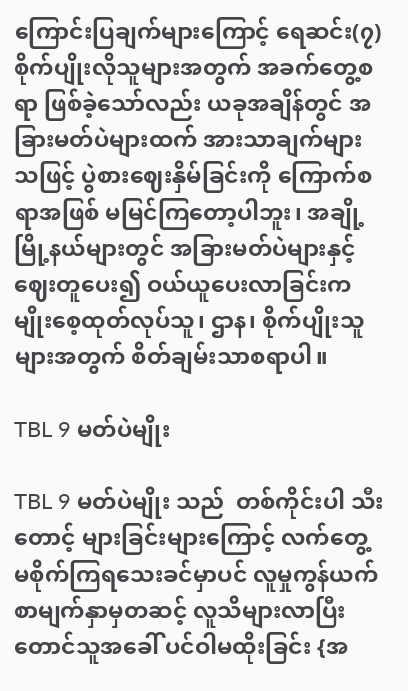ကြောင်းပြချက်များကြောင့် ရေဆင်း(၇) စိုက်ပျိုးလိုသူများအတွက် အခက်တွေ့စရာ ဖြစ်ခဲ့သော်လည်း ယခုအချိန်တွင် အခြားမတ်ပဲများထက် အားသာချက်များသဖြင့် ပွဲစားဈေးနှိမ်ခြင်းကို ကြောက်စရာအဖြစ် မမြင်ကြတော့ပါဘူး၊ အချို့မြို့နယ်များတွင် အခြားမတ်ပဲများနှင့် ဈေးတူပေး၍ ဝယ်ယူပေးလာခြင်းက မျိုးစေ့ထုတ်လုပ်သူ၊ ဌာန၊ စိုက်ပျိုးသူများအတွက် စိတ်ချမ်းသာစရာပါ။

TBL 9 မတ်ပဲမျိုး

TBL 9 မတ်ပဲမျိုး သည်  တစ်ကိုင်းပါ သီးတောင့် များခြင်းများကြောင့် လက်တွေ့ မစိုက်ကြရသေးခင်မှာပင် လူမှုကွန်ယက် စာမျက်နှာမှတဆင့် လူသိများလာပြီး တောင်သူအခေါ် ပင်ဝါမထိုးခြင်း {အ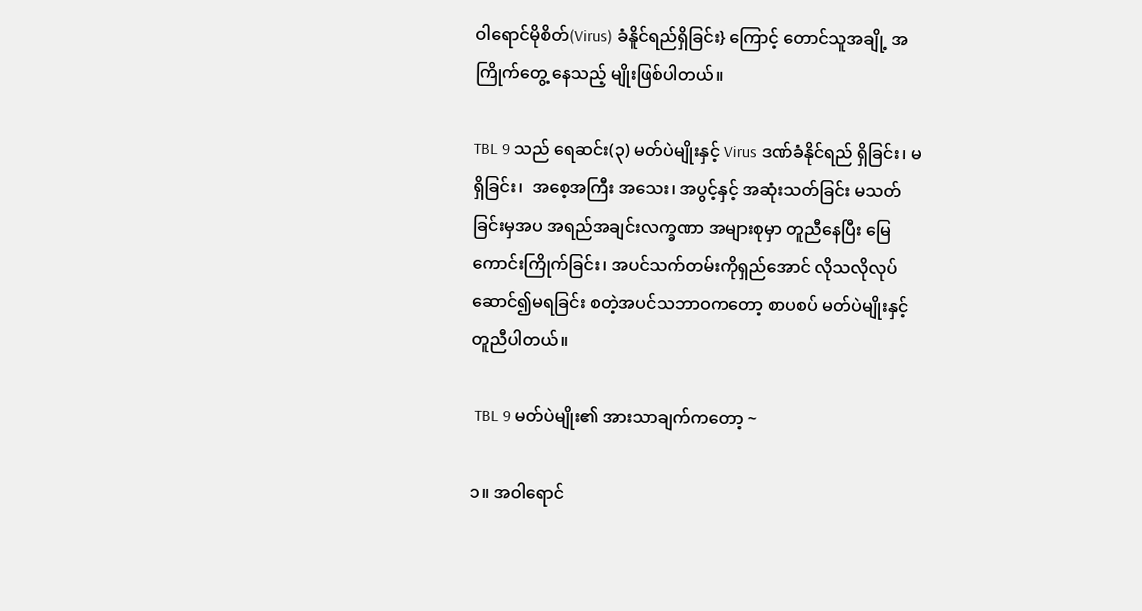ဝါရောင်မိုစိတ်(Virus) ခံနိူင်ရည်ရှိခြင်း} ကြောင့် တောင်သူအချို့ အကြိုက်တွေ့ နေသည့် မျိုးဖြစ်ပါတယ်။

TBL 9 သည် ရေဆင်း(၃) မတ်ပဲမျိုးနှင့် Virus ဒဏ်ခံနိုင်ရည် ရှိခြင်း၊ မရှိခြင်း၊  အစေ့အကြီး အသေး၊ အပွင့်နှင့် အဆုံးသတ်ခြင်း မသတ်ခြင်းမှအပ အရည်အချင်းလက္ခဏာ အများစုမှာ တူညီနေပြီး မြေကောင်းကြိုက်ခြင်း၊ အပင်သက်တမ်းကိုရှည်အောင် လိုသလိုလုပ်ဆောင်၍မရခြင်း စတဲ့အပင်သဘာဝကတော့ စာပစပ် မတ်ပဲမျိုးနှင့် တူညီပါတယ်။

 TBL 9 မတ်ပဲမျိုး၏ အားသာချက်ကတော့ ~

၁။ အဝါရောင်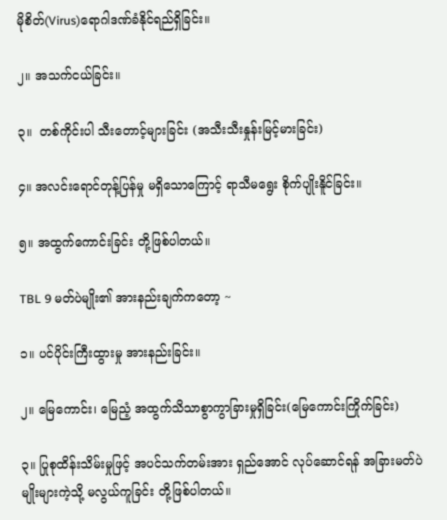မိုစိတ်(Virus)ရောဂါဒဏ်ခံနိုင်ရည်ရှိခြင်း။

၂။ အသက်ငယ်ခြင်း။

၃။  တစ်ကိုင်းပါ သီးတောင့်များခြင်း (အသီးသီးနှုန်းမြင့်မားခြင်း)

၄။ အလင်းရောင်တုန့်ပြန်မှု မရှိသောကြောင့် ရာသီမရွေး စိုက်ပျိုးနိူင်ခြင်း။

၅။ အထွက်ကောင်းခြင်း တို့ဖြစ်ပါတယ်။

TBL 9 မတ်ပဲမျိုး၏ အားနည်းချက်ကတော့ ~

၁။ ပင်ပိုင်းကြီးထွားမှု အားနည်းခြင်း။

၂။ မြေကောင်း၊ မြေညံ့ အထွက်သိသာစွာကွာခြားမှုရှိခြင်း(မြေကောင်းကြိုက်ခြင်း)

၃။ ပြုစုထိန်းသိမ်းမှုဖြင့် အပင်သက်တမ်းအား ရှည်အောင် လုပ်ဆောင်ရန် အခြားမတ်ပဲမျိုးများကဲ့သို့ မလွယ်ကူခြင်း တို့ဖြစ်ပါတယ်။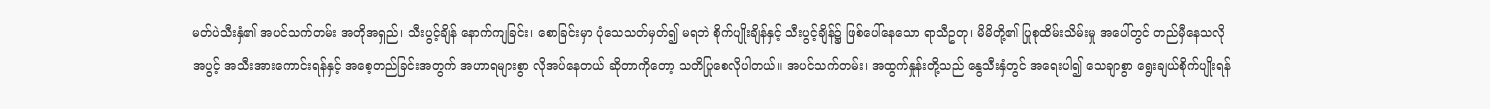မတ်ပဲသီးနှံ၏ အပင်သက်တမ်း အတိုအရှည်၊ သီးပွင့်ချိန် နောက်ကျခြင်း၊ စောခြင်းမှာ ပုံသေသတ်မှတ်၍ မရဘဲ စိုက်ပျိုးချိန်နှင့် သီးပွင့်ချိန်၌ ဖြစ်ပေါ်နေသော ရာသီဥတု၊ မိမိတို့၏ ပြုစုထိမ်းသိမ်းမှု အပေါ်တွင် တည်မှီနေသလို အပွင့် အသီးအားကောင်းရန်နှင့် အစေ့တည်ခြင်းအတွက် အဟာရများစွာ လိုအပ်နေတယ် ဆိုတာကိုတော့ သတိပြုစေလိုပါတယ်။ အပင်သက်တမ်း၊ အထွက်နှုန်းတို့သည် နွေသီးနှံတွင် အရေးပါ၍ သေချာစွာ ရွေးချယ်စိုက်ပျိုးရန်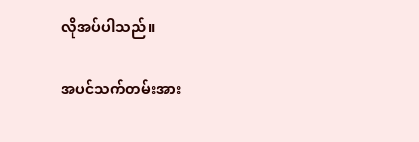လိုအပ်ပါသည်။

အပင်သက်တမ်းအား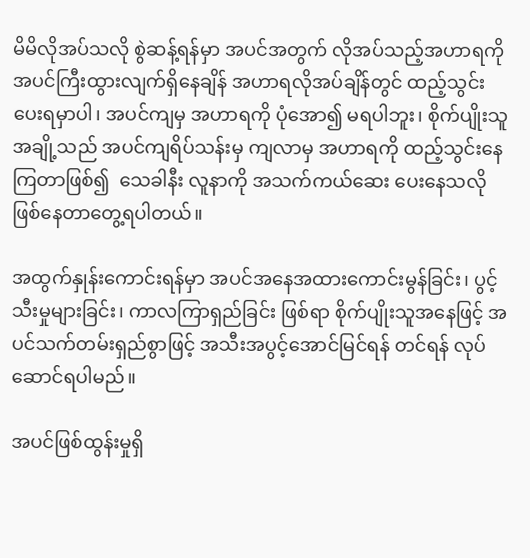မိမိလိုအပ်သလို စွဲဆန့်ရန်မှာ အပင်အတွက် လိုအပ်သည့်အဟာရကို အပင်ကြီးထွားလျက်ရှိနေချိန် အဟာရလိုအပ်ချိန်တွင် ထည့်သွင်းပေးရမှာပါ၊ အပင်ကျမှ အဟာရကို ပုံအော၍ မရပါဘူး၊ စိုက်ပျိုးသူအချို့သည် အပင်ကျရိပ်သန်းမှ ကျလာမှ အဟာရကို ထည့်သွင်းနေကြတာဖြစ်၍  သေခါနီး လူနာကို အသက်ကယ်ဆေး ပေးနေသလို ဖြစ်နေတာတွေ့ရပါတယ်။

အထွက်နှုန်းကောင်းရန်မှာ အပင်အနေအထားကောင်းမွန်ခြင်း၊ ပွင့်သီးမှုများခြင်း၊ ကာလကြာရှည်ခြင်း ဖြစ်ရာ စိုက်ပျိုးသူအနေဖြင့် အပင်သက်တမ်းရှည်စွာဖြင့် အသီးအပွင့်အောင်မြင်ရန် တင်ရန် လုပ်ဆောင်ရပါမည်။

အပင်ဖြစ်ထွန်းမှုရှိ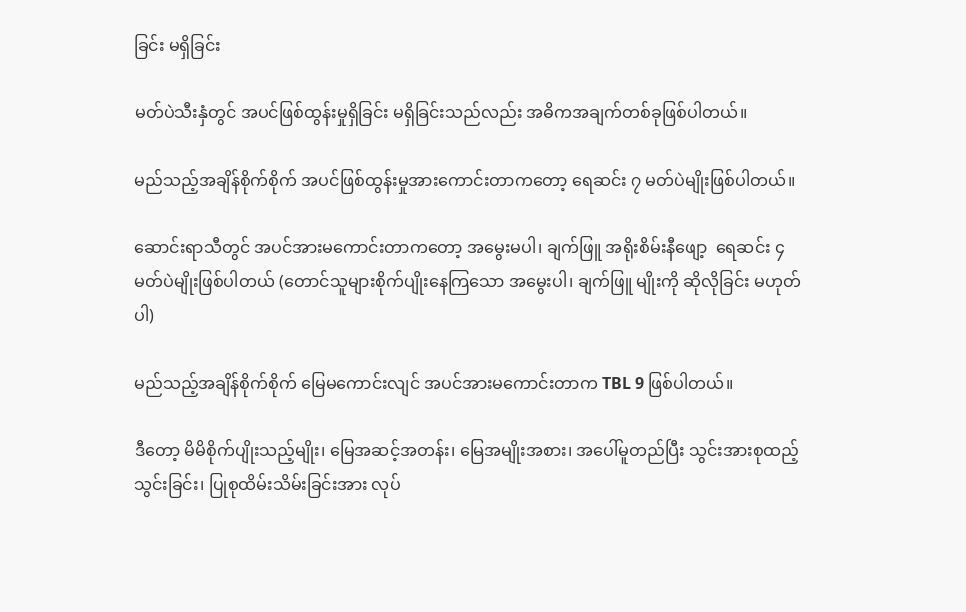ခြင်း မရှိခြင်း

မတ်ပဲသီးနှံတွင် အပင်ဖြစ်ထွန်းမှုရှိခြင်း မရှိခြင်းသည်လည်း အဓိကအချက်တစ်ခုဖြစ်ပါတယ်။

မည်သည့်အချိန်စိုက်စိုက် အပင်ဖြစ်ထွန်းမှုအားကောင်းတာကတော့ ရေဆင်း ၇ မတ်ပဲမျိုးဖြစ်ပါတယ်။

ဆောင်းရာသီတွင် အပင်အားမကောင်းတာကတော့ အမွေးမပါ၊ ချက်ဖြူ အရိုးစိမ်းနီဖျော့  ရေဆင်း ၄ မတ်ပဲမျိုးဖြစ်ပါတယ် (တောင်သူများစိုက်ပျိုးနေကြသော အမွေးပါ၊ ချက်ဖြူ မျိုးကို ဆိုလိုခြင်း မဟုတ်ပါ)

မည်သည့်အချိန်စိုက်စိုက် မြေမကောင်းလျင် အပင်အားမကောင်းတာက TBL 9 ဖြစ်ပါတယ်။

ဒီတော့ မိမိစိုက်ပျိုးသည့်မျိုး၊ မြေအဆင့်အတန်း၊ မြေအမျိုးအစား၊ အပေါ်မူတည်ပြီး သွင်းအားစုထည့်သွင်းခြင်း၊ ပြုစုထိမ်းသိမ်းခြင်းအား လုပ်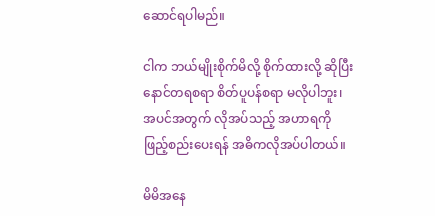ဆောင်ရပါမည်။

ငါက ဘယ်မျိုးစိုက်မိလို့ စိုက်ထားလို့ ဆိုပြီး နောင်တရစရာ စိတ်ပူပန်စရာ မလိုပါဘူး၊ အပင်အတွက် လိုအပ်သည့် အဟာရကို ဖြည့်စည်းပေးရန် အဓိကလိုအပ်ပါတယ်။

မိမိအနေ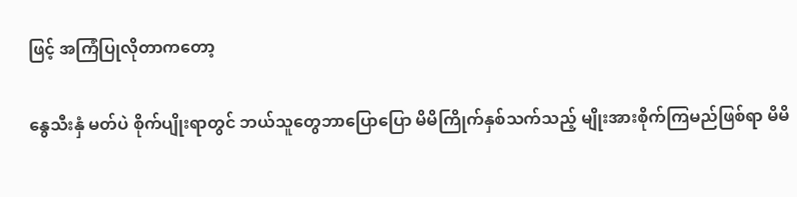ဖြင့် အကြံပြုလိုတာကတော့

နွေသီးနှံ မတ်ပဲ စိုက်ပျိုးရာတွင် ဘယ်သူတွေဘာပြောပြော မိမိကြိုက်နှစ်သက်သည့် မျိုးအားစိုက်ကြမည်ဖြစ်ရာ မိမိ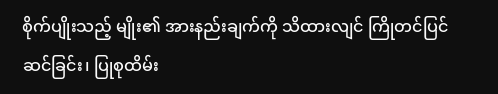စိုက်ပျိုးသည့် မျိုး၏ အားနည်းချက်ကို သိထားလျင် ကြိုတင်ပြင်ဆင်ခြင်း၊ ပြုစုထိမ်း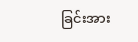ခြင်းအား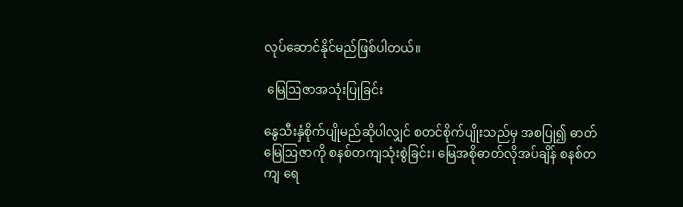လုပ်ဆောင်နိုင်မည်ဖြစ်ပါတယ်။

 မြေဩဇာအသုံးပြုခြင်း

နွေသီးနှံစိုက်ပျိုမည်ဆိုပါလျှင် စတင်စိုက်ပျိုးသည်မှ အစပြု၍ ဓာတ်မြေဩဇာကို စနစ်တကျသုံးစွဲခြင်း၊ မြေအစိုဓာတ်လိုအပ်ချိန် စနစ်တကျ ရေ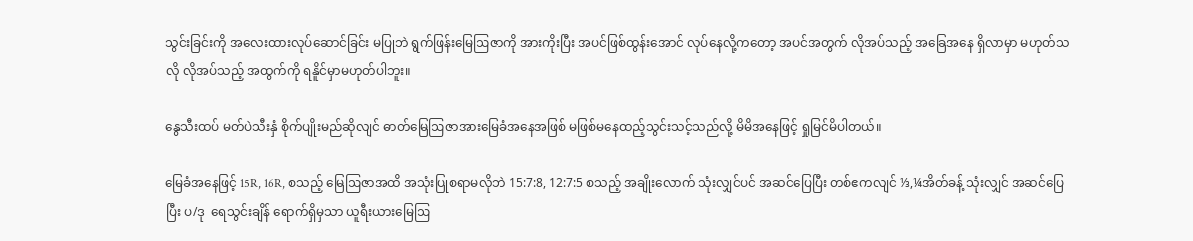သွင်းခြင်းကို အလေးထားလုပ်ဆောင်ခြင်း မပြုဘဲ ရွက်ဖြန်းမြေဩဇာကို အားကိုးပြီး အပင်ဖြစ်ထွန်းအောင် လုပ်နေလို့ကတော့ အပင်အတွက် လိုအပ်သည့် အခြေအနေ ရှိလာမှာ မဟုတ်သလို လိုအပ်သည့် အထွက်ကို ရနိူင်မှာမဟုတ်ပါဘူး။

နွေသီးထပ် မတ်ပဲသီးနှံ စိုက်ပျိုးမည်ဆိုလျင် ဓာတ်မြေဩဇာအားမြေခံအနေအဖြစ် မဖြစ်မနေထည့်သွင်းသင့်သည်လို့ မိမိအနေဖြင့် ရှုမြင်မိပါတယ်။

မြေခံအနေဖြင့် 15R, 16R, စသည့် မြေဩဇာအထိ အသုံးပြုစရာမလိုဘဲ 15:7:8, 12:7:5 စသည့် အချိုးလောက် သုံးလျှင်ပင် အဆင်ပြေပြီး တစ်ဧကလျင် ⅓,¼အိတ်ခန့် သုံးလျှင် အဆင်ပြေပြီး ပ/ဒု  ရေသွင်းချိန် ရောက်ရှိမှသာ ယူရီးယားမြေဩ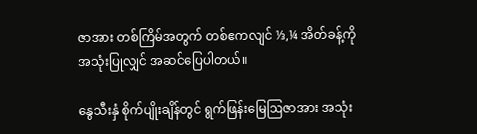ဇာအား တစ်ကြိမ်အတွက် တစ်ဧကလျင် ⅓,¼ အိတ်ခန့်ကို အသုံးပြုလျှင် အဆင်ပြေပါတယ်။

နွေသီးနှံ စိုက်ပျိုးချိန်တွင် ရွက်ဖြန်းမြေဩဇာအား အသုံး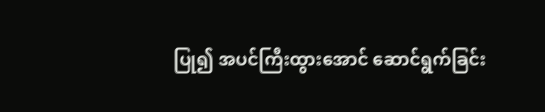ပြု၍ အပင်ကြီးထွားအောင် ဆောင်ရွက်ခြင်း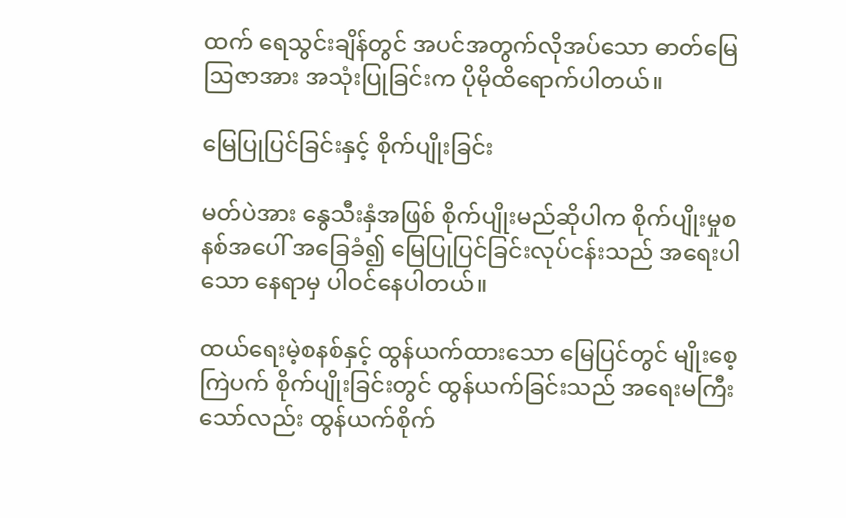ထက် ရေသွင်းချိန်တွင် အပင်အတွက်လိုအပ်သော ဓာတ်မြေဩဇာအား အသုံးပြုခြင်းက ပိုမိုထိရောက်ပါတယ်။

မြေပြုပြင်ခြင်းနှင့် စိုက်ပျိုးခြင်း

မတ်ပဲအား နွေသီးနှံအဖြစ် စိုက်ပျိုးမည်ဆိုပါက စိုက်ပျိုးမှုစနစ်အပေါ် အခြေခံ၍ မြေပြုပြင်ခြင်းလုပ်ငန်းသည် အရေးပါသော နေရာမှ ပါဝင်နေပါတယ်။

ထယ်ရေးမဲ့စနစ်နှင့် ထွန်ယက်ထားသော မြေပြင်တွင် မျိုးစေ့ကြဲပက် စိုက်ပျိုးခြင်းတွင် ထွန်ယက်ခြင်းသည် အရေးမကြီးသော်လည်း ထွန်ယက်စိုက်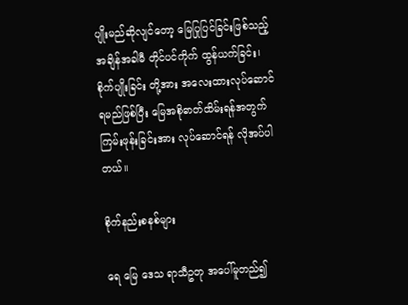ပျိုးမည်ဆိုလျင်တော့ မြေပြုပြင်ခြင်းဖြစ်သည့် အချိန်အခါမီ တိုင်ပင်ကိုက် ထွန်ယက်ခြင်း၊ စိုက်ပျိုးခြင်း တို့အား အလေးထားလုပ်ဆောင်ရမည်ဖြစ်ပြီး မြေအစိုဓာတ်ထိမ်းရန်အတွက် ကြမ်းဖုန်းခြင်းအား လုပ်ဆောင်ရန် လိုအပ်ပါတယ်။

စိုက်နည်းစနစ်များ

ရေ မြေ ဒေသ ရာသီဥတု အပေါ်မူတည်၍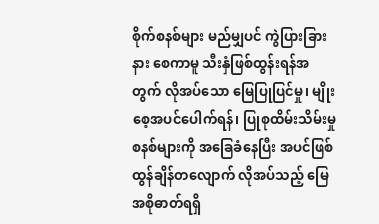စိုက်စနစ်များ မည်မျှပင် ကွဲပြားခြားနား စေကာမူ သီးနှံဖြစ်ထွန်းရန်အတွက် လိုအပ်သော မြေပြုပြင်မှု၊ မျိုးစေ့အပင်ပေါက်ရန်၊ ပြုစုထိမ်းသိမ်းမှု စနစ်များကို အခြေခံနေပြီး အပင်ဖြစ်ထွန်ချိန်တလျောက် လိုအပ်သည့် မြေအစိုဓာတ်ရရှိ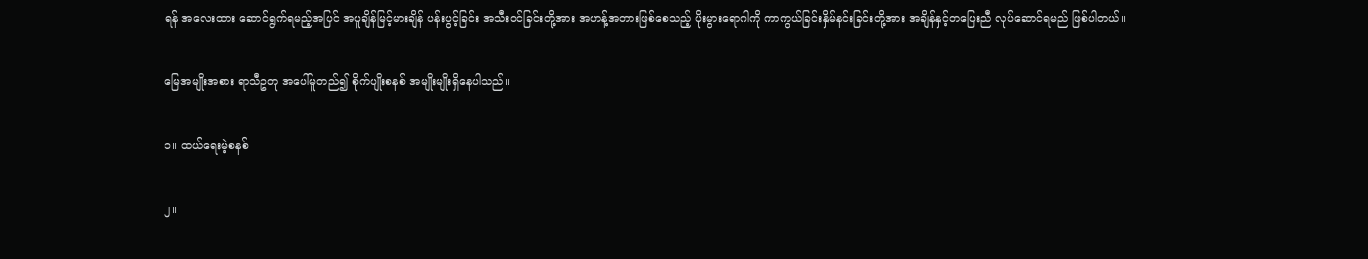ရန် အလေးထား ဆောင်ရွက်ရမည့်အပြင် အပူချိန်မြင့်မားချိန် ပန်းပွင့်ခြင်း အသီးဝင်ခြင်းတို့အား အဟန့်အတားဖြစ်စေသည့် ပိုးမွားရောဂါကို ကာကွယ်ခြင်းနှိမ်နင်းခြင်းတို့အား အချိန်နှင့်တပြေးညီ လုပ်ဆောင်ရမည် ဖြစ်ပါတယ်။

မြေအမျိုးအစား ရာသီဥတု အပေါ်မူတည်၍ စိုက်ပျိုးစနစ် အမျိုးမျိုးရှိနေပါသည်။

၁။ ထယ်ရေးမဲ့စနစ်

၂။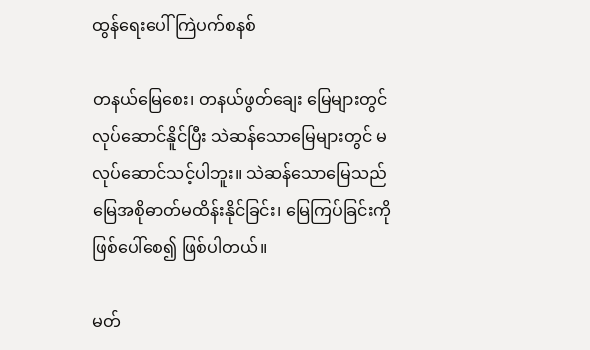ထွန်ရေးပေါ် ကြဲပက်စနစ်

တနယ်မြေစေး၊ တနယ်ဖွတ်ချေး မြေများတွင် လုပ်ဆောင်နိူင်ပြီး သဲဆန်သောမြေများတွင် မလုပ်ဆောင်သင့်ပါဘူး။ သဲဆန်သောမြေသည် မြေအစိုဓာတ်မထိန်းနိုင်ခြင်း၊ မြေကြပ်ခြင်းကို ဖြစ်ပေါ်စေ၍ ဖြစ်ပါတယ်။

မတ်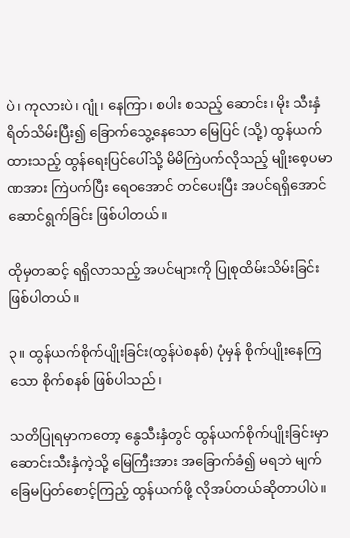ပဲ၊ ကုလားပဲ၊ ဂျုံ၊ နေကြာ၊ စပါး စသည့် ဆောင်း၊ မိုး သီးနှံ ရိတ်သိမ်းပြီး၍ ခြောက်သွေ့နေသော မြေပြင် (သို့) ထွန်ယက်ထားသည့် ထွန်ရေးပြင်ပေါ်သို့ မိမိကြဲပက်လိုသည့် မျိုးစေ့ပမာဏအား ကြဲပက်ပြီး ရေဝအောင် တင်ပေးပြီး အပင်ရရှိအောင် ဆောင်ရွက်ခြင်း ဖြစ်ပါတယ်။

ထိုမှတဆင့် ရရှိလာသည့် အပင်များကို ပြုစုထိမ်းသိမ်းခြင်းဖြစ်ပါတယ်။

၃။ ထွန်ယက်စိုက်ပျိုးခြင်း(ထွန်ပဲစနစ်) ပုံမှန် စိုက်ပျိုးနေကြသော စိုက်စနစ် ဖြစ်ပါသည်၊

သတိပြုရမှာကတော့ နွေသီးနှံတွင် ထွန်ယက်စိုက်ပျိုးခြင်းမှာ ဆောင်းသီးနှံကဲ့သို့ မြေကြီးအား အခြောက်ခံ၍ မရဘဲ မျက်ခြေမပြတ်စောင့်ကြည့် ထွန်ယက်ဖို့ လိုအပ်တယ်ဆိုတာပါပဲ။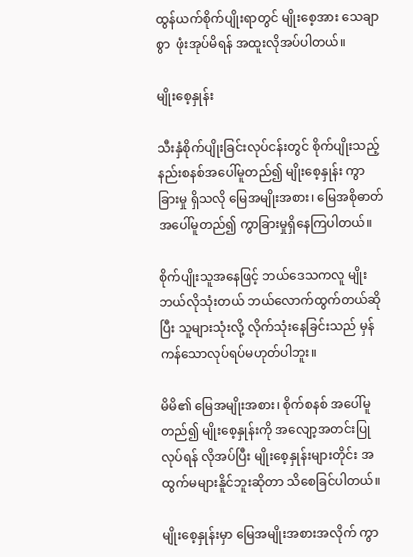ထွန်ယက်စိုက်ပျိုးရာတွင် မျိုးစေ့အား သေချာစွာ  ဖုံးအုပ်မိရန် အထူးလိုအပ်ပါတယ်။

မျိုးစေ့နှုန်း

သီးနှံစိုက်ပျိုးခြင်းလုပ်ငန်းတွင် စိုက်ပျိုးသည့် နည်းစနစ်အပေါ်မူတည်၍ မျိုးစေ့နှုန်း ကွာခြားမှု ရှိသလို မြေအမျိုးအစား၊ မြေအစိုဓာတ် အပေါ်မူတည်၍ ကွာခြားမှုရှိနေကြပါတယ်။

စိုက်ပျိုးသူအနေဖြင့် ဘယ်ဒေသကလူ မျိုးဘယ်လိုသုံးတယ် ဘယ်လောက်ထွက်တယ်ဆိုပြီး သူများသုံးလို့ လိုက်သုံးနေခြင်းသည် မှန်ကန်သောလုပ်ရပ်မဟုတ်ပါဘူး။

မိမိ၏ မြေအမျိုးအစား၊ စိုက်စနစ် အပေါ်မူတည်၍ မျိုးစေ့နှုန်းကို အလျော့အတင်းပြုလုပ်ရန် လိုအပ်ပြီး မျိုးစေ့နှုန်းများတိုင်း အထွက်မများနိူင်ဘူးဆိုတာ သိစေခြင်ပါတယ်။

မျိုးစေ့နှုန်းမှာ မြေအမျိုးအစားအလိုက် ကွာ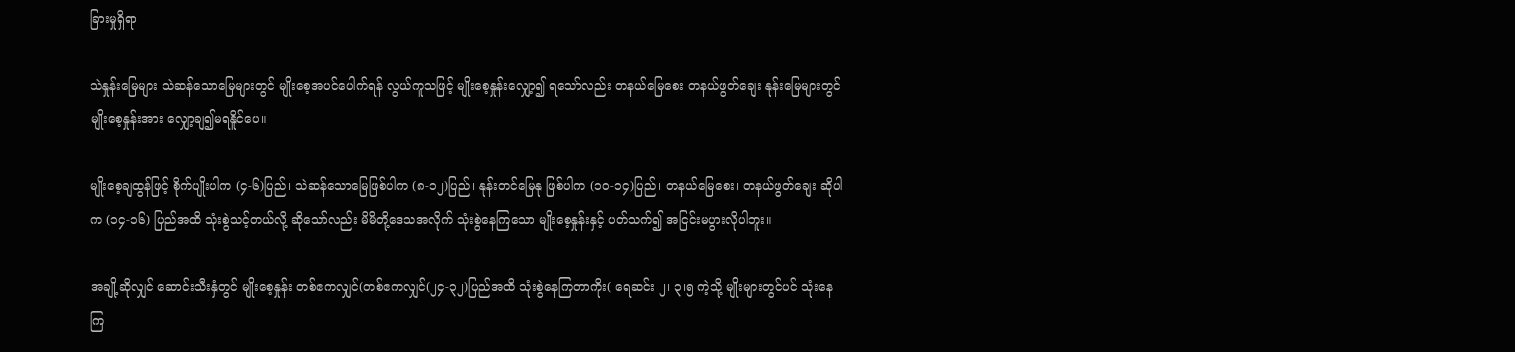ခြားမှုရှိရာ

သဲနှုန်းမြေများ သဲဆန်သောမြေများတွင် မျိုးစေ့အပင်ပေါက်ရန် လွယ်ကူသဖြင့် မျိုးစေ့နှုန်းလျှော့၍ ရသော်လည်း တနယ်မြေစေး တနယ်ဖွတ်ချေး နုန်းမြေများတွင် မျိုးစေ့နှုန်းအား လျှော့ချ၍မရနိူင်ပေ။

မျိုးစေ့ချထွန်ဖြင့် စိုက်ပျိုးပါက (၄-၆)ပြည်၊ သဲဆန်သောမြေဖြစ်ပါက (၈-၁၂)ပြည်၊ နုန်းတင်မြေနု ဖြစ်ပါက (၁၀-၁၄)ပြည်၊ တနယ်မြေစေး၊ တနယ်ဖွတ်ချေး ဆိုပါက (၁၄-၁၆) ပြည်အထိ သုံးစွဲသင့်တယ်လို့ ဆိုသော်လည်း မိမိတို့ဒေသအလိုက် သုံးစွဲနေကြသော မျိုးစေ့နှုန်းနှင့် ပတ်သက်၍ အငြင်းမပွားလိုပါဘူး။

အချို့ဆိုလျှင် ဆောင်းသီးနှံတွင် မျိုးစေ့နှုန်း တစ်ဧကလျှင်(တစ်ဧကလျှင်(၂၄-၃၂)ပြည်အထိ သုံးစွဲနေကြတာကိုး( ရေဆင်း ၂၊ ၃၊၅ ကဲ့သို့ မျိုးများတွင်ပင် သုံးနေကြ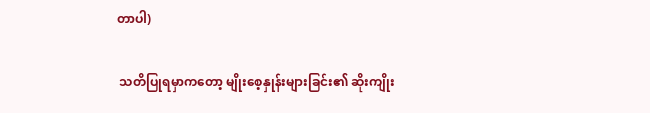တာပါ)

 သတိပြုရမှာကတော့ မျိုးစေ့နှုန်းများခြင်း၏ ဆိုးကျိုး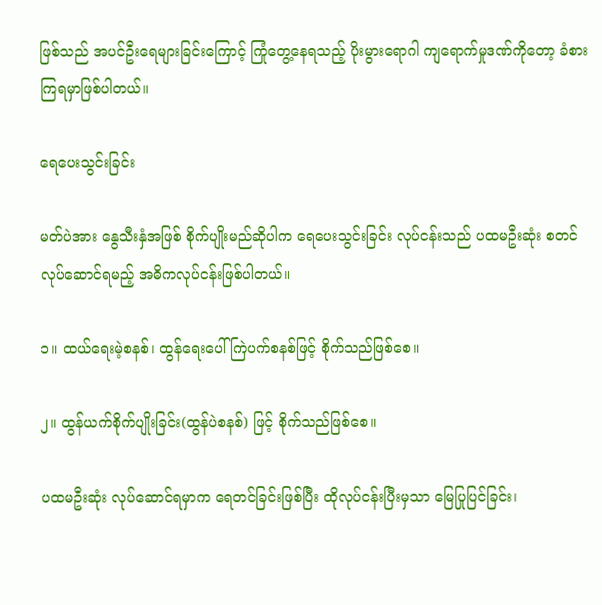ဖြစ်သည် အပင်ဦးရေများခြင်းကြောင့် ကြုံတွေ့နေရသည့် ပိုးမွားရောဂါ ကျရောက်မှုဒဏ်ကိုတော့ ခံစားကြရမှာဖြစ်ပါတယ်။

ရေပေးသွင်းခြင်း

မတ်ပဲအား နွေသီးနှံအဖြစ် စိုက်ပျိုးမည်ဆိုပါက ရေပေးသွင်းခြင်း လုပ်ငန်းသည် ပထမဦးဆုံး စတင်လုပ်ဆောင်ရမည့် အဓိကလုပ်ငန်းဖြစ်ပါတယ်။

၁။ ထယ်ရေးမဲ့စနစ်၊ ထွန်ရေးပေါ် ကြဲပက်စနစ်ဖြင့် စိုက်သည်ဖြစ်စေ။

၂။ ထွန်ယက်စိုက်ပျိုးခြင်း(ထွန်ပဲစနစ်) ဖြင့် စိုက်သည်ဖြစ်စေ။

ပထမဦးဆုံး လုပ်ဆောင်ရမှာက ရေတင်ခြင်းဖြစ်ပြီး ထိုလုပ်ငန်းပြီးမှသာ မြေပြုပြင်ခြင်း၊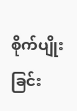စိုက်ပျိုးခြင်း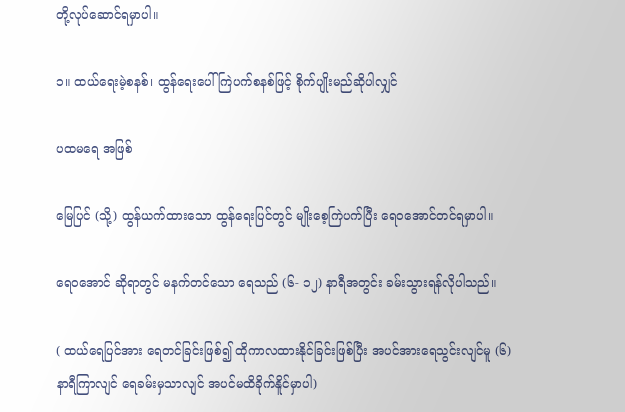တို့လုပ်ဆောင်ရမှာပါ။

၁။ ထယ်ရေးမဲ့စနစ်၊ ထွန်ရေးပေါ် ကြဲပက်စနစ်ဖြင့် စိုက်ပျိုးမည်ဆိုပါလျှင်

ပထမရေ အဖြစ်

မြေပြင် (သို့) ထွန်ယက်ထားသော ထွန်ရေးပြင်တွင် မျိုးစေ့ကြဲပက်ပြီး ရေဝအောင်တင်ရမှာပါ။

ရေဝအောင် ဆိုရာတွင် မနက်တင်သော ရေသည် (၆- ၁၂) နာရီအတွင်း ခမ်းသွားရန်လိုပါသည်။

( ထယ်ရေပြင်အား ရေတင်ခြင်းဖြစ်၍ ထိုကာလထားနိုင်ခြင်းဖြစ်ပြီး အပင်အားရေသွင်းလျင်မူ (၆) နာရီကြာလျင် ရေခမ်းမှသာလျင် အပင်မထိခိုက်နိူင်မှာပါ)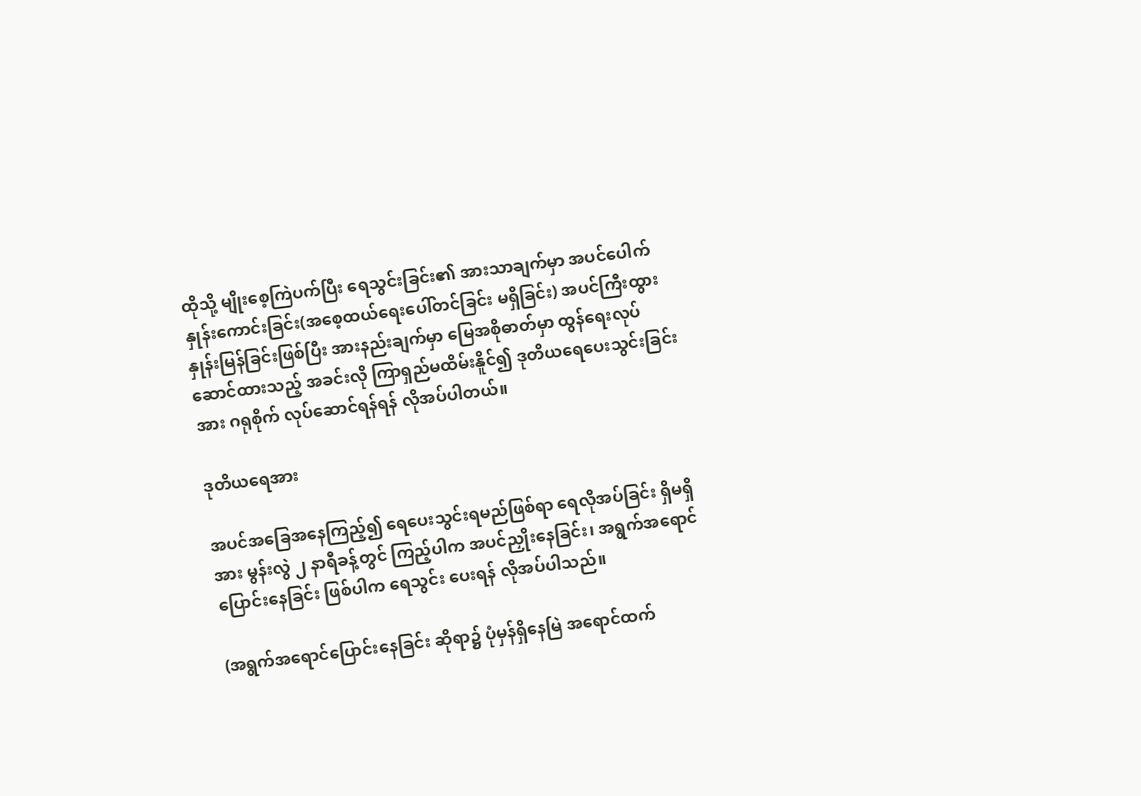ထိုသို့ မျိုးစေ့ကြဲပက်ပြီး ရေသွင်းခြင်း၏ အားသာချက်မှာ အပင်ပေါက်နှုန်းကောင်းခြင်း(အစေ့ထယ်ရေးပေါ်တင်ခြင်း မရှိခြင်း) အပင်ကြီးထွားနှုန်းမြန်ခြင်းဖြစ်ပြီး အားနည်းချက်မှာ မြေအစိုဓာတ်မှာ ထွန်ရေးလုပ်ဆောင်ထားသည့် အခင်းလို ကြာရှည်မထိမ်းနိူင်၍ ဒုတိယရေပေးသွင်းခြင်းအား ဂရုစိုက် လုပ်ဆောင်ရန်ရန် လိုအပ်ပါတယ်။

ဒုတိယရေအား

အပင်အခြေအနေကြည့်၍ ရေပေးသွင်းရမည်ဖြစ်ရာ ရေလိုအပ်ခြင်း ရှိမရှိအား မွန်းလွဲ ၂ နာရီခန့်တွင် ကြည့်ပါက အပင်ညှိုးနေခြင်း၊ အရွက်အရောင် ပြောင်းနေခြင်း ဖြစ်ပါက ရေသွင်း ပေးရန် လိုအပ်ပါသည်။

(အရွက်အရောင်ပြောင်းနေခြင်း ဆိုရာ၌ ပုံမှန်ရှိနေမြဲ အရောင်ထက်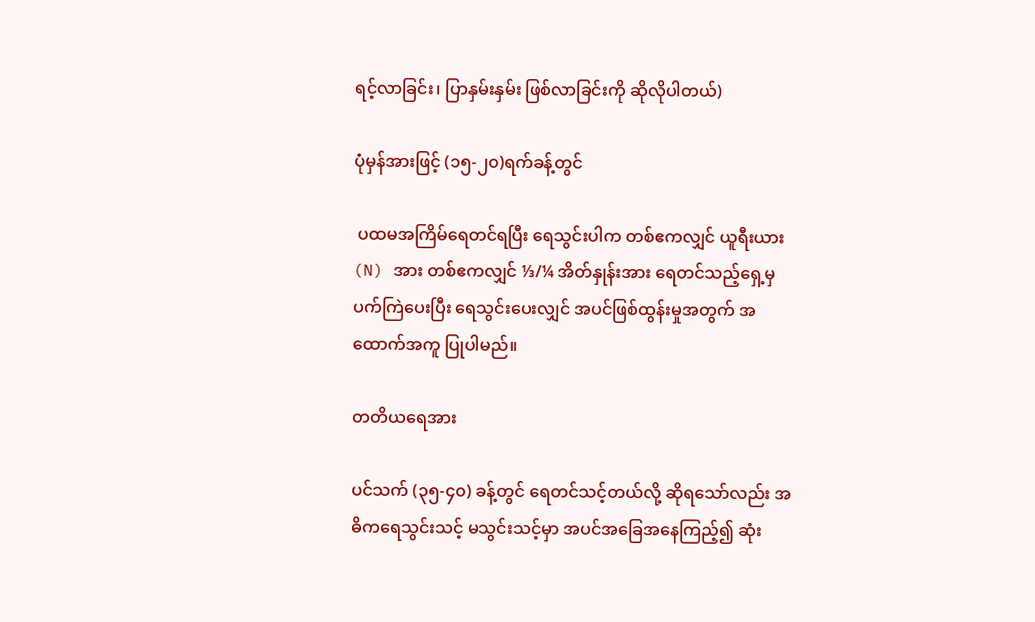ရင့်လာခြင်း၊ ပြာနှမ်းနှမ်း ဖြစ်လာခြင်းကို ဆိုလိုပါတယ်)

ပုံမှန်အားဖြင့် (၁၅-၂၀)ရက်ခန့်တွင်

 ပထမအကြိမ်ရေတင်ရပြီး ရေသွင်းပါက တစ်ဧကလျှင် ယူရီးယား(N) အား တစ်ဧကလျှင် ⅓/¼ အိတ်နှုန်းအား ရေတင်သည့်ရှေ့မှ ပက်ကြဲပေးပြီး ရေသွင်းပေးလျှင် အပင်ဖြစ်ထွန်းမှုအတွက် အထောက်အကူ ပြုပါမည်။

တတိယရေအား

ပင်သက် (၃၅-၄၀) ခန့်တွင် ရေတင်သင့်တယ်လို့ ဆိုရသော်လည်း အဓိကရေသွင်းသင့် မသွင်းသင့်မှာ အပင်အခြေအနေကြည့်၍ ဆုံး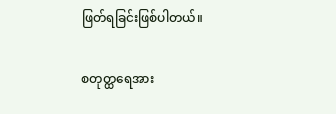ဖြတ်ရခြင်းဖြစ်ပါတယ်။

စတုတ္ထရေအား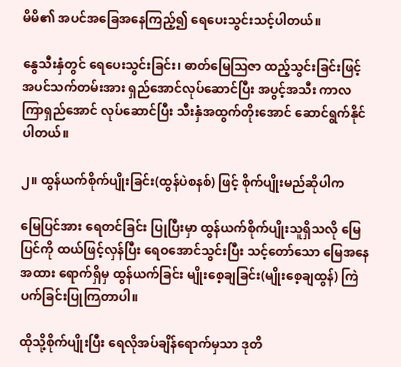မိမိ၏ အပင်အခြေအနေကြည့်၍ ရေပေးသွင်းသင့်ပါတယ်။

နွေသီးနှံတွင် ရေပေးသွင်းခြင်း၊ ဓာတ်မြေဩဇာ ထည့်သွင်းခြင်းဖြင့် အပင်သက်တမ်းအား ရှည်အောင်လုပ်ဆောင်ပြီး အပွင့်အသီး ကာလကြာရှည်အောင် လုပ်ဆောင်ပြီး သီးနှံအထွက်တိုးအောင် ဆောင်ရွက်နိုင်ပါတယ်။

၂။ ထွန်ယက်စိုက်ပျိုးခြင်း(ထွန်ပဲစနစ်) ဖြင့် စိုက်ပျိုးမည်ဆိုပါက

မြေပြင်အား ရေတင်ခြင်း ပြုပြီးမှာ ထွန်ယက်စိုက်ပျိုးသူရှိသလို မြေပြင်ကို ထယ်ဖြင့်လှန်ပြီး ရေဝအောင်သွင်းပြီး သင့်တော်သော မြေအနေအထား ရောက်ရှိမှ ထွန်ယက်ခြင်း မျိုးစေ့ချခြင်း(မျိုးစေ့ချထွန်) ကြဲပက်ခြင်းပြုကြတာပါ။

ထိုသို့စိုက်ပျိုးပြီး ရေလိုအပ်ချိန်ရောက်မှသာ ဒုတိ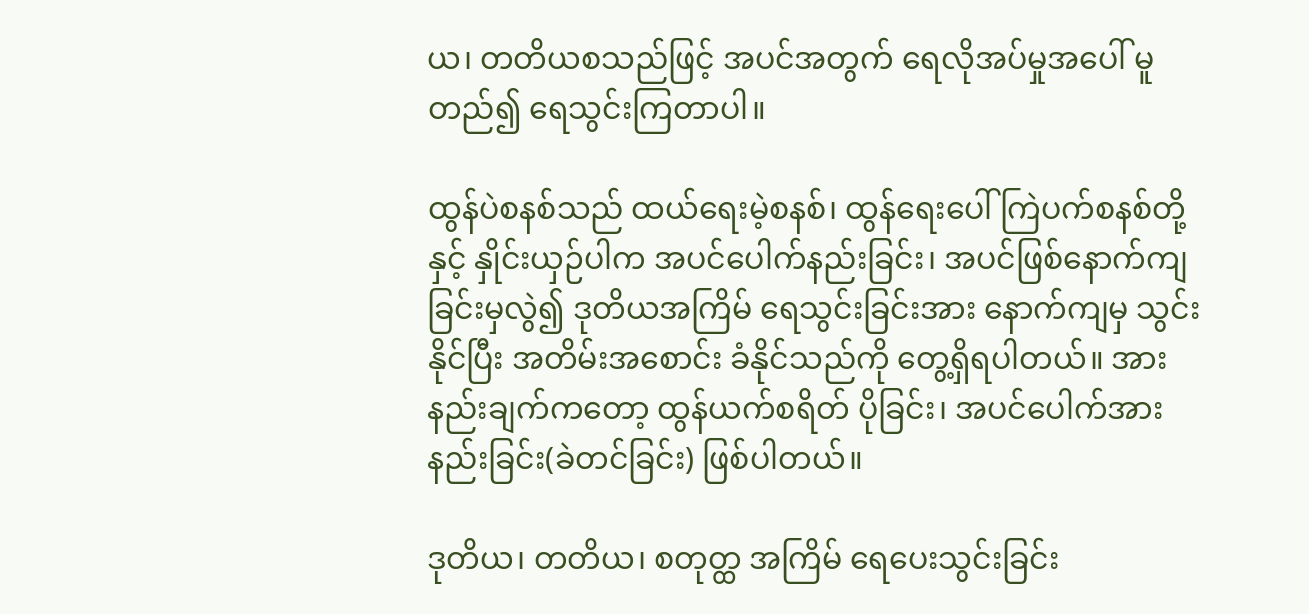ယ၊ တတိယစသည်ဖြင့် အပင်အတွက် ရေလိုအပ်မှုအပေါ် မူတည်၍ ရေသွင်းကြတာပါ။

ထွန်ပဲစနစ်သည် ထယ်ရေးမဲ့စနစ်၊ ထွန်ရေးပေါ် ကြဲပက်စနစ်တို့နှင့် နှိုင်းယှဉ်ပါက အပင်ပေါက်နည်းခြင်း၊ အပင်ဖြစ်နောက်ကျခြင်းမှလွဲ၍ ဒုတိယအကြိမ် ရေသွင်းခြင်းအား နောက်ကျမှ သွင်းနိုင်ပြီး အတိမ်းအစောင်း ခံနိုင်သည်ကို တွေ့ရှိရပါတယ်။ အားနည်းချက်ကတော့ ထွန်ယက်စရိတ် ပိုခြင်း၊ အပင်ပေါက်အားနည်းခြင်း(ခဲတင်ခြင်း) ဖြစ်ပါတယ်။

ဒုတိယ၊ တတိယ၊ စတုတ္ထ အကြိမ် ရေပေးသွင်းခြင်း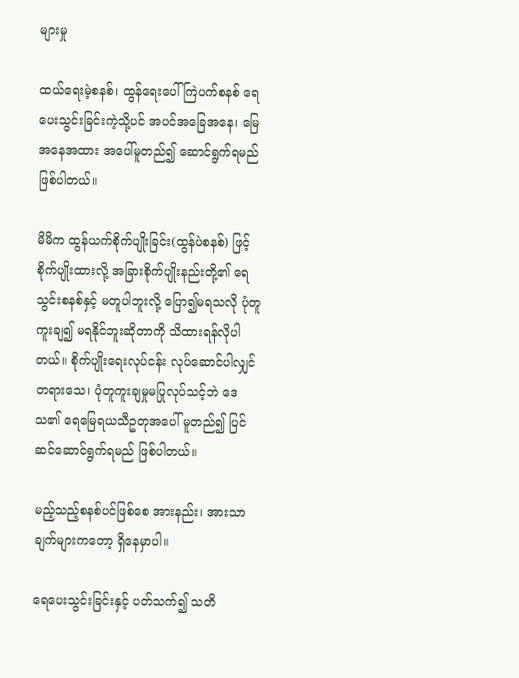များမှု

ထယ်ရေးမဲ့စနစ်၊ ထွန်ရေးပေါ် ကြဲပက်စနစ် ရေပေးသွင်းခြင်းကဲ့သို့ပင် အပင်အခြေအနေ၊ မြေအနေအထား အပေါ်မူတည်၍ ဆောင်ရွက်ရမည်ဖြစ်ပါတယ်။

မိမိက ထွန်ယက်စိုက်ပျိုးခြင်း(ထွန်ပဲစနစ်) ဖြင့်စိုက်ပျိုးထားလို့ အခြားစိုက်ပျိုးနည်းတို့၏ ရေသွင်းစနစ်နှင့် မတူပါဘူးလို့ ပြော၍မရသလို ပုံတူကူးချ၍ မရနိုင်ဘူးဆိုတာကို သိထားရန်လိုပါတယ်။ စိုက်ပျိုးရေးလုပ်ငန်း လုပ်ဆောင်ပါလျှင် တရားသေ၊ ပုံတူကူးချမှုမပြုလုပ်သင့်ဘဲ ဒေသ၏ ရေမြေရယသီဥတုအပေါ် မူတည်၍ ပြင်ဆင်ဆောင်ရွက်ရမည် ဖြစ်ပါတယ်။

မည့်သည့်စနစ်ပင်ဖြစ်စေ အားနည်း၊ အားသာချက်များကတော့ ရှိနေမှာပါ။

ရေပေးသွင်းခြင်းနှင့် ပတ်သက်၍ သတိ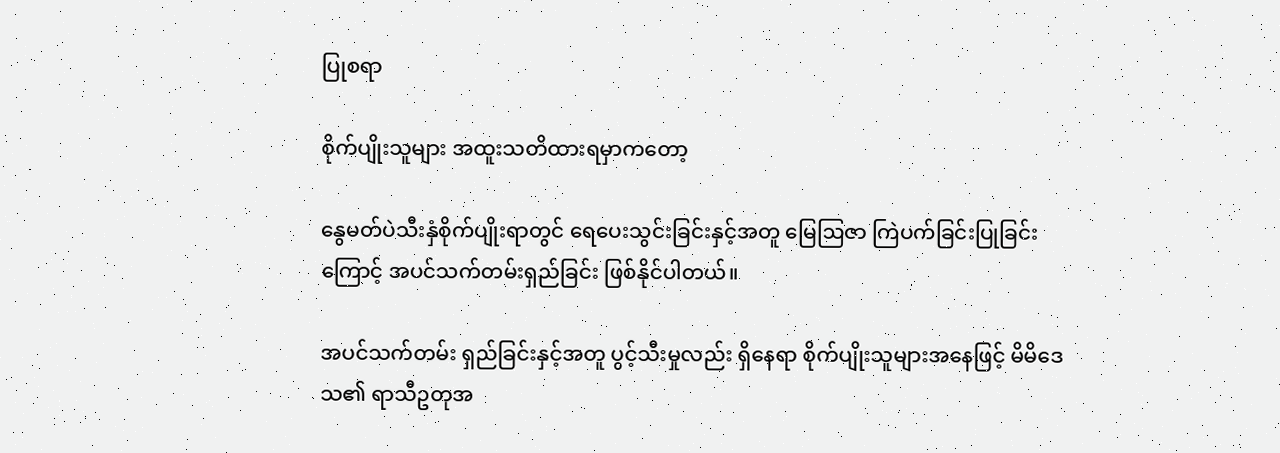ပြုစရာ

စိုက်ပျိုးသူများ အထူးသတိထားရမှာကတော့

နွေမတ်ပဲသီးနှံစိုက်ပျိုးရာတွင် ရေပေးသွင်းခြင်းနှင့်အတူ မြေဩဇာ ကြဲပက်ခြင်းပြုခြင်းကြောင့် အပင်သက်တမ်းရှည်ခြင်း ဖြစ်နိုင်ပါတယ်။

အပင်သက်တမ်း ရှည်ခြင်းနှင့်အတူ ပွင့်သီးမှုလည်း ရှိနေရာ စိုက်ပျိုးသူများအနေဖြင့် မိမိဒေသ၏ ရာသီဥတုအ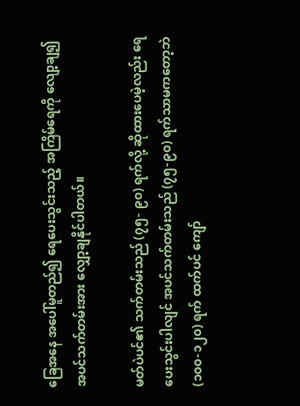ခြေအနေ အပေါ်မူတည်၍ ရေပေးသွင်းသည့် အကြိမ်ရေကို လျော့ချ၍ အပင်သက်တမ်းအား လျှော့ချနိုင်ပါတယ်။

မတ်ပဲပင်၏ သက်တမ်းသည် (၇၅- ၉၀) ရက်လို့ ဆိုထားပေမဲ့လည်း ရေပေးသွင်းပါလျင် အပင်သက်တမ်းသည် (၇၅-၉၀) ရက်သာမကတော့ဘဲ (၁၀၀-၁၂၀) ရက် ထက်ပင် ကျော်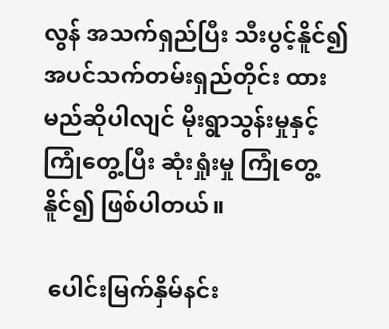လွန် အသက်ရှည်ပြီး သီးပွင့်နိူင်၍ အပင်သက်တမ်းရှည်တိုင်း ထားမည်ဆိုပါလျင် မိုးရွာသွန်းမှုနှင့် ကြုံတွေ့ပြီး ဆုံးရှုံးမှု ကြုံတွေ့နိူင်၍ ဖြစ်ပါတယ်။

 ပေါင်းမြက်နှိမ်နင်း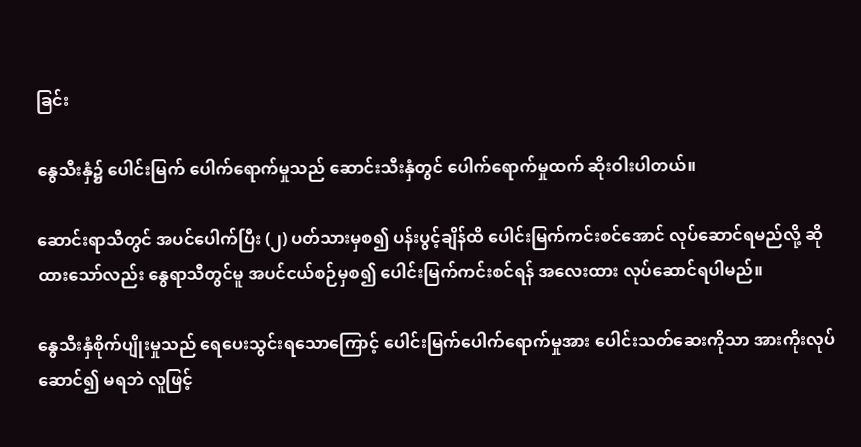ခြင်း

နွေသီးနှံ၌ ပေါင်းမြက် ပေါက်ရောက်မှုသည် ဆောင်းသီးနှံတွင် ပေါက်ရောက်မှုထက် ဆိုးဝါးပါတယ်။

ဆောင်းရာသီတွင် အပင်ပေါက်ပြီး (၂) ပတ်သားမှစ၍ ပန်းပွင့်ချိန်ထိ ပေါင်းမြက်ကင်းစင်အောင် လုပ်ဆောင်ရမည်လို့ ဆိုထားသော်လည်း နွေရာသီတွင်မူ အပင်ငယ်စဉ်မှစ၍ ပေါင်းမြက်ကင်းစင်ရန် အလေးထား လုပ်ဆောင်ရပါမည်။

နွေသီးနှံစိုက်ပျိုးမှုသည် ရေပေးသွင်းရသောကြောင့် ပေါင်းမြက်ပေါက်ရောက်မှုအား ပေါင်းသတ်ဆေးကိုသာ အားကိုးလုပ်ဆောင်၍ မရဘဲ လူဖြင့်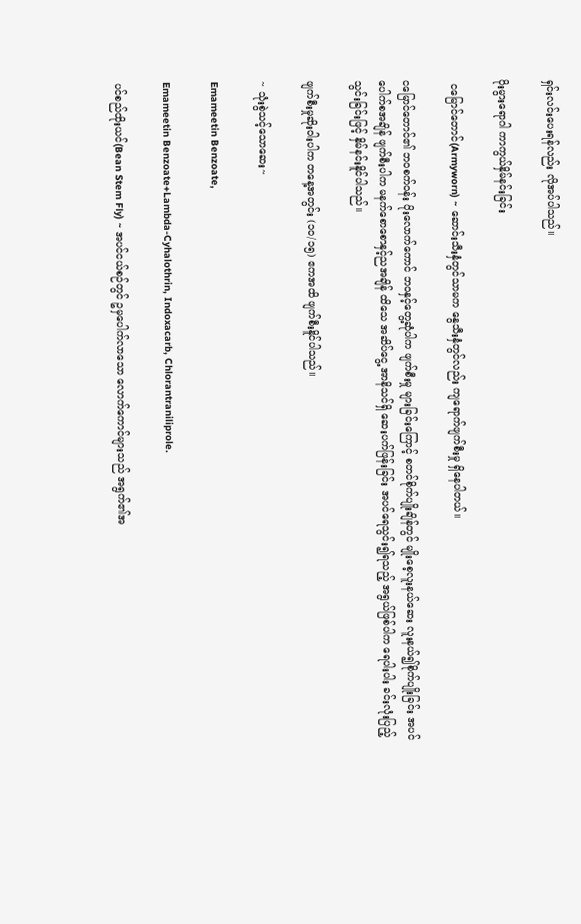ရှင်းလင်းပေးရန်လည်း လိုအပ်ပါသည်။

ပိုးမွားရောဂါ ကာကွယ်နှိမ်နင်းခြင်း

 ငမြောင်တောင်(Armyworn) ~ ဆောင်းသီးနှံတွင်သာမက နွေသီးနှံတွင်လည်း ကျရောက်ဖျက်စီးမှု ရှိနေပါတယ်။

ငမြောင်တောင်၏ ဘဝစက်ဝန်း ပိုးလောက်ကောင် ဘဝနှင့်တွေ့ဆုံပါက ဖျက်စီးမှု များခြင်းကြောင့် စတင်စိုက်ပျိုးချိန်တွင် မျိုးစေ့လူးနယ်ဆေး လူးနယ်၍စိုက်ပျိုးခြင်း အပင်ပေါက်စအချိန် ဖျက်စီးပါက မနက်စောစောနှင့်ညအချိန် ထိသေ အဆိပ်ငွေ့ အာနိသင်ရှိ ဆေးပက်ဖြန်းခြင်း အပင်ရေသွင်း၍ရသည့် အရွယ်ဖြစ်ပါက ရေပါးပါး ခင်းလုံးပြည့်သွင်းခြင်းဖြင့် နှိမ်နင်းနိူင်ပါသည်။

ဖျက်စီးမှုဆိုးဝါးပါက တနေ့အတွင်း (၁၀/၁၅) ဧကအထိ ဖျက်စီးနိူင်ပါသည်။

~ သုံးစွဲသင့်သောဆေး~

Emameetin Benzoate,

Emameetin Benzoate+Lambda-Cyhalothrin, Indoxacarb, Chlorantraniliprole.

ပင်စည်ထိုးယင်(Bean Stem Fly) ~ အပင်ငယ်စဉ်တွင် ဥမှပေါက်လာသော လောက်ကောင်များသည် အရွက်၏အ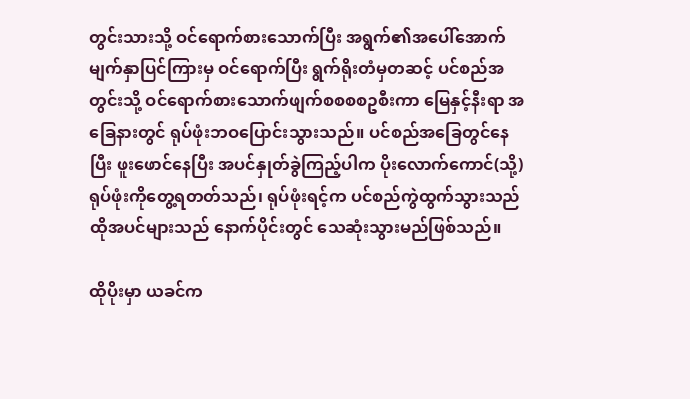တွင်းသားသို့ ဝင်ရောက်စားသောက်ပြီး အရွက်၏အပေါ်အောက် မျက်နှာပြင်ကြားမှ ဝင်ရောက်ပြီး ရွက်ရိုးတံမှတဆင့် ပင်စည်အတွင်းသို့ ဝင်ရောက်စားသောက်ဖျက်စစစစဥစီးကာ မြေနှင့်နီးရာ အခြေနားတွင် ရုပ်ဖုံးဘဝပြောင်းသွားသည်။ ပင်စည်အခြေတွင်နေပြီး ဖူးဖောင်နေပြီး အပင်နှုတ်ခွဲကြည့်ပါက ပိုးလောက်ကောင်(သို့)ရုပ်ဖုံးကိုတွေ့ရတတ်သည်၊ ရုပ်ဖုံးရင့်က ပင်စည်ကွဲထွက်သွားသည် ထိုအပင်များသည် နောက်ပိုင်းတွင် သေဆုံးသွားမည်ဖြစ်သည်။

ထိုပိုးမှာ ယခင်က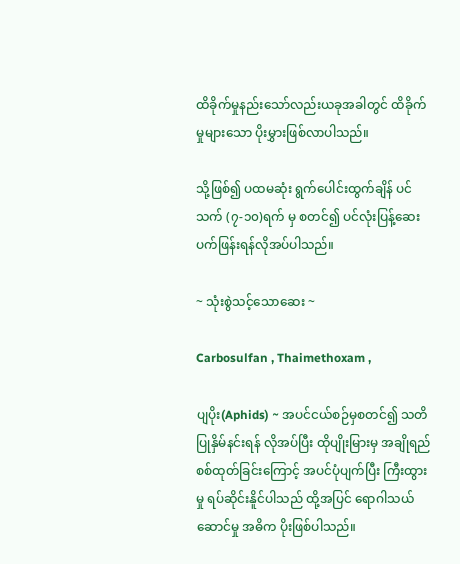ထိခိုက်မှုနည်းသော်လည်းယခုအခါတွင် ထိခိုက်မှုများသော ပိုးမွှားဖြစ်လာပါသည်။

သို့ဖြစ်၍ ပထမဆုံး ရွက်ပေါင်းထွက်ချိန် ပင်သက် (၇-၁၀)ရက် မှ စတင်၍ ပင်လုံးပြန့်ဆေး ပက်ဖြန်းရန်လိုအပ်ပါသည်။

~ သုံးစွဲသင့်သောဆေး ~

Carbosulfan , Thaimethoxam ,

ပျပိုး(Aphids) ~ အပင်ငယ်စဉ်မှစတင်၍ သတိပြုနှိမ်နင်းရန် လိုအပ်ပြီး ထိုပျိုးမြားမှ အချိုရည်စစ်ထုတ်ခြင်းကြောင့် အပင်ပုံပျက်ပြီး ကြီးထွားမှု ရပ်ဆိုင်းနိူင်ပါသည် ထို့အပြင် ရောဂါသယ်ဆောင်မှု အဓိက ပိုးဖြစ်ပါသည်။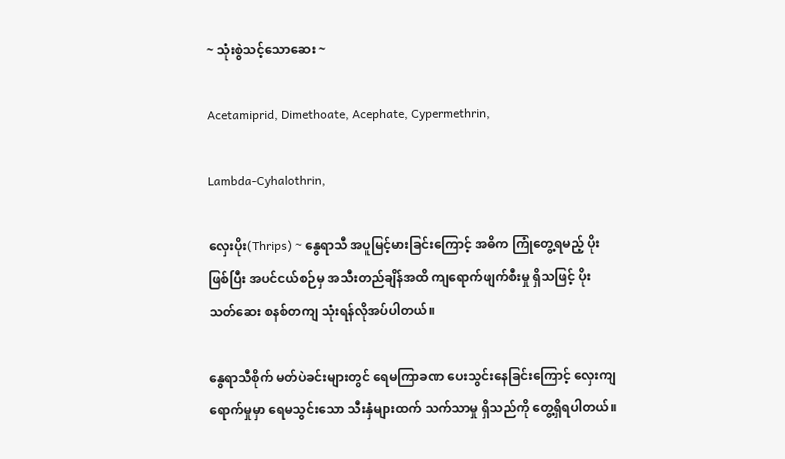~ သုံးစွဲသင့်သောဆေး ~

Acetamiprid, Dimethoate, Acephate, Cypermethrin,

Lambda-Cyhalothrin,

လှေးပိုး(Thrips) ~ နွေရာသီ အပူမြင့်မားခြင်းကြောင့် အဓိက ကြုံတွေ့ရမည့် ပိုးဖြစ်ပြီး အပင်ငယ်စဉ်မှ အသီးတည်ချိန်အထိ ကျရောက်ဖျက်စီးမှု ရှိသဖြင့် ပိုးသတ်ဆေး စနစ်တကျ သုံးရန်လိုအပ်ပါတယ်။

နွေရာသီစိုက် မတ်ပဲခင်းများတွင် ရေမကြာခဏ ပေးသွင်းနေခြင်းကြောင့် လှေးကျရောက်မှုမှာ ရေမသွင်းသော သီးနှံများထက် သက်သာမှု ရှိသည်ကို တွေ့ရှိရပါတယ်။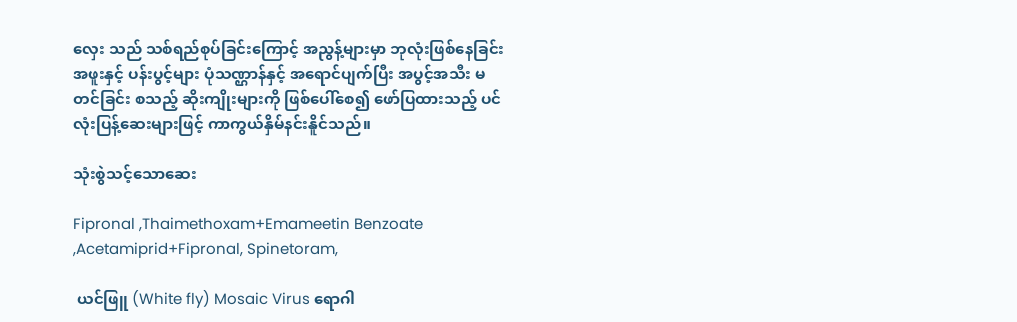လှေး သည် သစ်ရည်စုပ်ခြင်းကြောင့် အညွန့်များမှာ ဘုလုံးဖြစ်နေခြင်း အဖူးနှင့် ပန်းပွင့်များ ပုံသဏ္ဌာန်နှင့် အရောင်ပျက်ပြီး အပွင့်အသီး မတင်ခြင်း စသည့် ဆိုးကျိုးများကို ဖြစ်ပေါ်စေ၍ ဖော်ပြထားသည့် ပင်လုံးပြန့်ဆေးများဖြင့် ကာကွယ်နှိမ်နင်းနိူင်သည်။

သုံးစွဲသင့်သောဆေး

Fipronal ,Thaimethoxam+Emameetin Benzoate ,Acetamiprid+Fipronal, Spinetoram,

 ယင်ဖြူ (White fly) Mosaic Virus ရောဂါ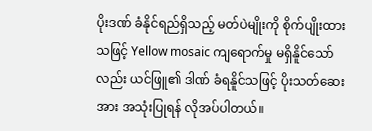ပိုးဒဏ် ခံနိုင်ရည်ရှိသည့် မတ်ပဲမျိုးကို စိုက်ပျိုးထားသဖြင့် Yellow mosaic ကျရောက်မှု မရှိနိူင်သော်လည်း ယင်ဖြူ၏ ဒါဏ် ခံရနိူင်သဖြင့် ပိုးသတ်ဆေးအား အသုံးပြုရန် လိုအပ်ပါတယ်။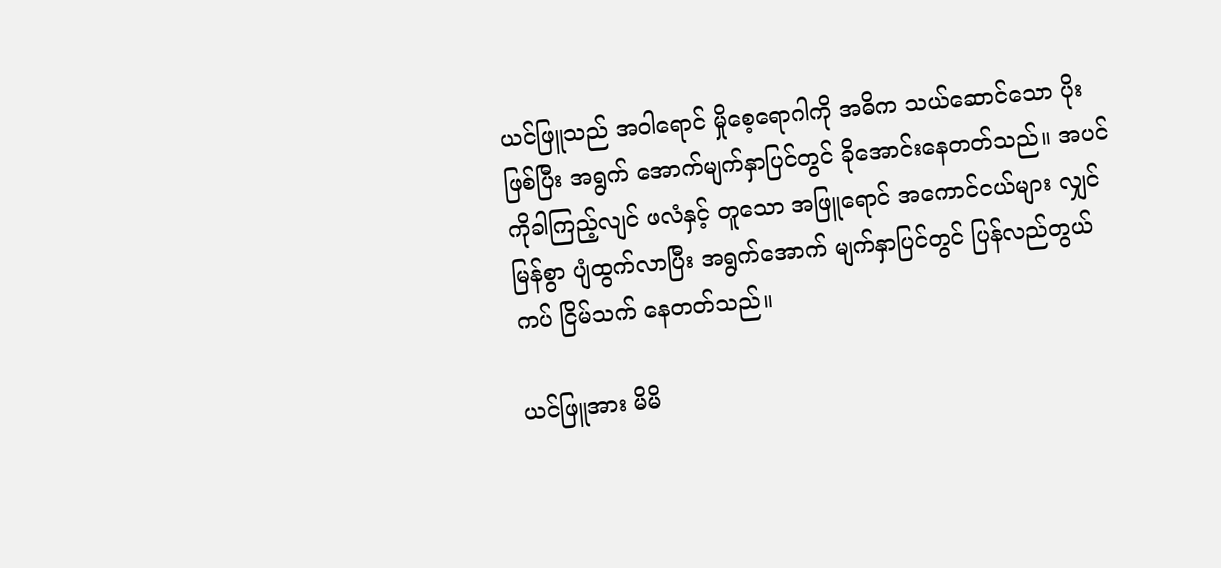ယင်ဖြူသည် အဝါရောင် မှိုစေ့ရောဂါကို အဓိက သယ်ဆောင်သော ပိုးဖြစ်ပြီး အရွက် အောက်မျက်နှာပြင်တွင် ခိုအောင်းနေတတ်သည်။ အပင်ကိုခါကြည့်လျင် ဖလံနှင့် တူသော အဖြူရောင် အကောင်ငယ်များ လျှင်မြန်စွာ ပျံထွက်လာပြီး အရွက်အောက် မျက်နှာပြင်တွင် ပြန်လည်တွယ်ကပ် ငြိမ်သက် နေတတ်သည်။

ယင်ဖြူအား မိမိ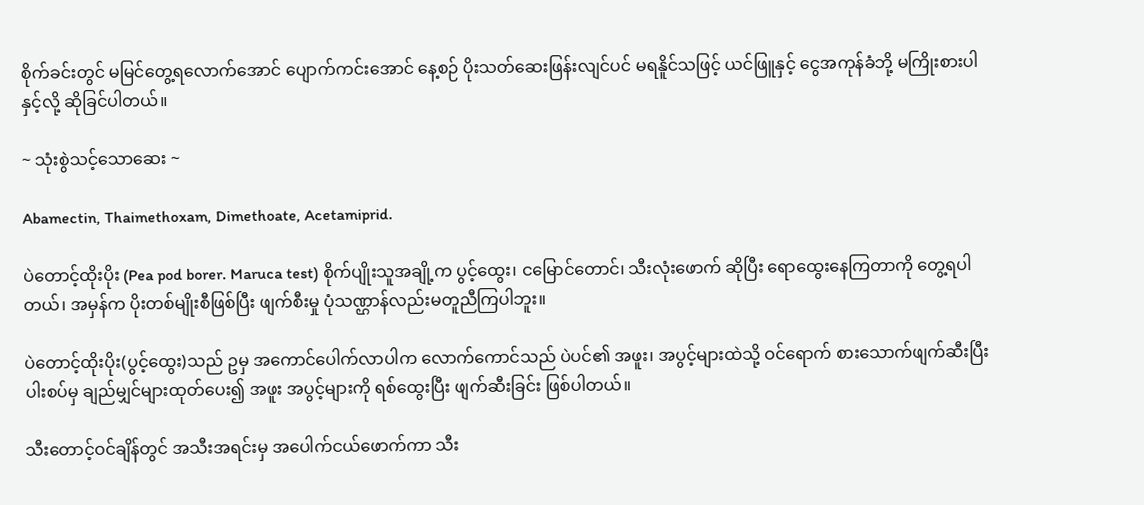စိုက်ခင်းတွင် မမြင်တွေ့ရလောက်အောင် ပျောက်ကင်းအောင် နေ့စဉ် ပိုးသတ်ဆေးဖြန်းလျင်ပင် မရနိူင်သဖြင့် ယင်ဖြူနှင့် ငွေအကုန်ခံဘို့ မကြိုးစားပါနှင့်လို့ ဆိုခြင်ပါတယ်။

~ သုံးစွဲသင့်သောဆေး ~

Abamectin, Thaimethoxam, Dimethoate, Acetamiprid.

ပဲတောင့်ထိုးပိုး (Pea pod borer. Maruca test) စိုက်ပျိုးသူအချို့က ပွင့်ထွေး၊ ငမြောင်တောင်၊ သီးလုံးဖောက် ဆိုပြီး ရောထွေးနေကြတာကို တွေ့ရပါတယ်၊ အမှန်က ပိုးတစ်မျိုးစီဖြစ်ပြီး ဖျက်စီးမှု ပုံသဏ္ဌာန်လည်းမတူညီကြပါဘူး။

ပဲတောင့်ထိုးပိုး(ပွင့်ထွေး)သည် ဥမှ အကောင်ပေါက်လာပါက လောက်ကောင်သည် ပဲပင်၏ အဖူး၊ အပွင့်များထဲသို့ ဝင်ရောက် စားသောက်ဖျက်ဆီးပြီး ပါးစပ်မှ ချည်မျှင်များထုတ်ပေး၍ အဖူး အပွင့်များကို ရစ်ထွေးပြီး ဖျက်ဆီးခြင်း ဖြစ်ပါတယ်။

သီးတောင့်ဝင်ချိန်တွင် အသီးအရင်းမှ အပေါက်ငယ်ဖောက်ကာ သီး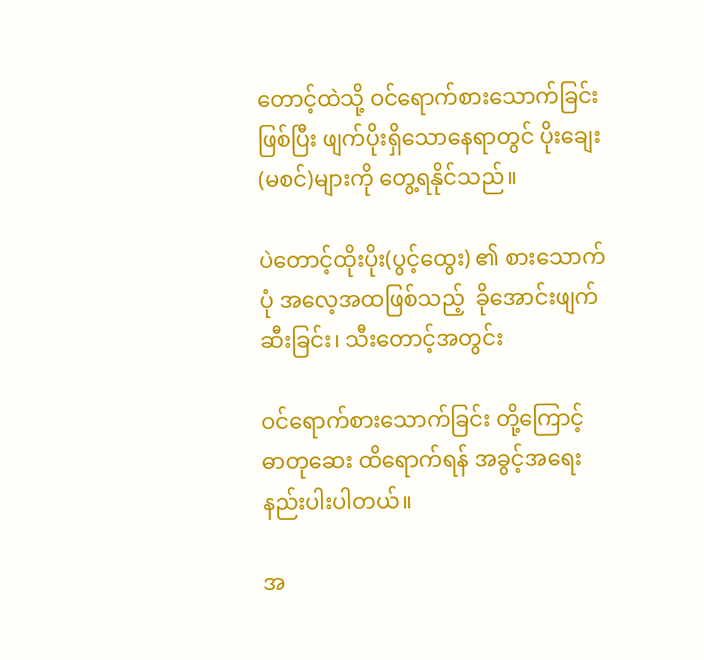တောင့်ထဲသို့ ဝင်ရောက်စားသောက်ခြင်းဖြစ်ပြီး ဖျက်ပိုးရှိသောနေရာတွင် ပိုးချေး (မစင်)များကို တွေ့ရနိုင်သည်။

ပဲတောင့်ထိုးပိုး(ပွင့်ထွေး) ၏ စားသောက်ပုံ အလေ့အထဖြစ်သည့်  ခိုအောင်းဖျက်ဆီးခြင်း၊ သီးတောင့်အတွင်း

ဝင်ရောက်စားသောက်ခြင်း တို့ကြောင့် ဓာတုဆေး ထိရောက်ရန် အခွင့်အရေးနည်းပါးပါတယ်။

အ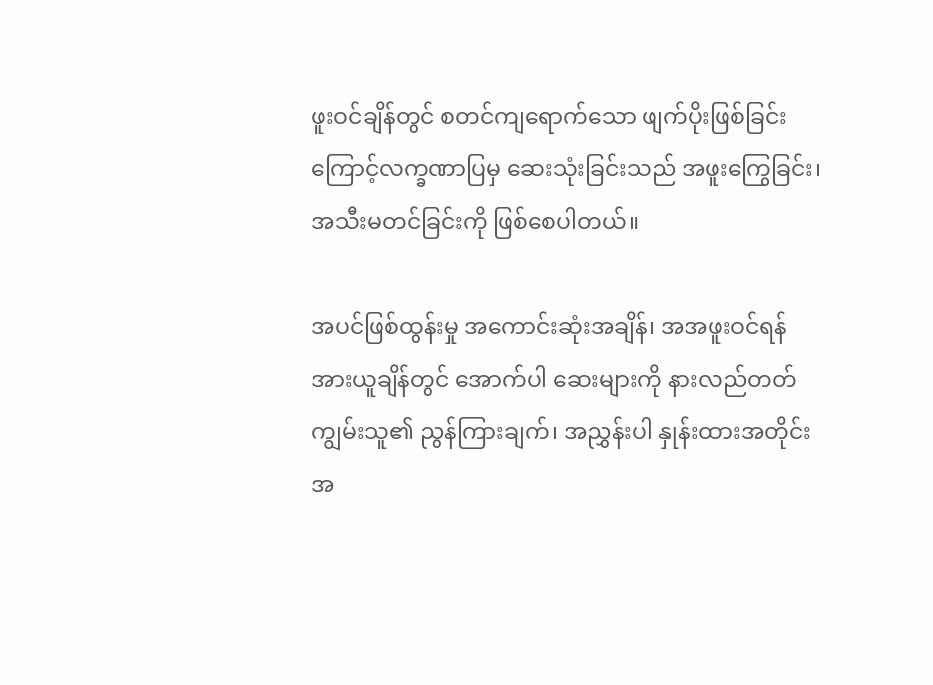ဖူးဝင်ချိန်တွင် စတင်ကျရောက်သော ဖျက်ပိုးဖြစ်ခြင်းကြောင့်လက္ခဏာပြမှ ဆေးသုံးခြင်းသည် အဖူးကြွေခြင်း၊ အသီးမတင်ခြင်းကို ဖြစ်စေပါတယ်။

အပင်ဖြစ်ထွန်းမှု အကောင်းဆုံးအချိန်၊ အအဖူးဝင်ရန် အားယူချိန်တွင် အောက်ပါ ဆေးများကို နားလည်တတ်ကျွမ်းသူ၏ ညွန်ကြားချက်၊ အညွှန်းပါ နှုန်းထားအတိုင်း အ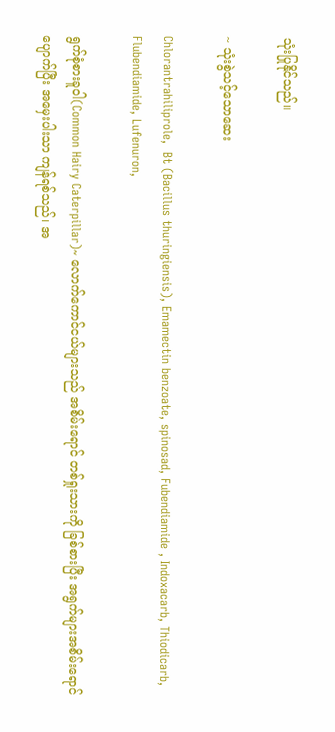သုံးပြုနိုင်သည်။

~ သုံးစွဲသင့်သောဆေး

Chlorantrahiliprole,  Bt (Bacillus thuringiensis), Emamectin benzoate, spinosad, Fubendiamide , Indoxacarb, Thiodicarb, Flubendiamide, Lufenuron,

ရွက်စုံစားခူဝါ(Common Hairy Caterpillar)~ လောက်ကောင်ငယ်များသည် အစိမ်းရောင် တစ်ရှုးသားကို ခြစ်စားပြီး အရွက်များအစိမ်းရောင်ပျောက်ပြီး အမှေးပါးသာ ကျန်ရစ်သည်၊ အ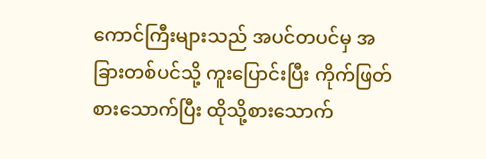ကောင်ကြီးများသည် အပင်တပင်မှ အခြားတစ်ပင်သို့ ကူးပြောင်းပြီး ကိုက်ဖြတ်စားသောက်ပြီး ထိုသို့စားသောက်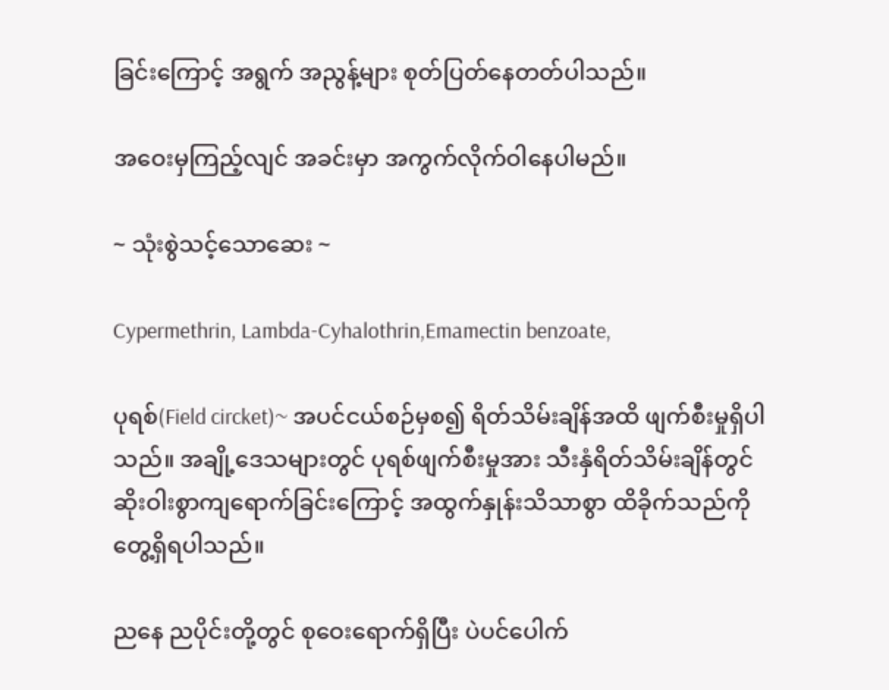ခြင်းကြောင့် အရွက် အညွန့်များ စုတ်ပြတ်နေတတ်ပါသည်။

အဝေးမှကြည့်လျင် အခင်းမှာ အကွက်လိုက်ဝါနေပါမည်။

~ သုံးစွဲသင့်သောဆေး ~

Cypermethrin, Lambda-Cyhalothrin,Emamectin benzoate,

ပုရစ်(Field circket)~ အပင်ငယ်စဉ်မှစ၍ ရိတ်သိမ်းချိန်အထိ ဖျက်စီးမှုရှိပါသည်။ အချို့ဒေသများတွင် ပုရစ်ဖျက်စီးမှုအား သီးနှံရိတ်သိမ်းချိန်တွင် ဆိုးဝါးစွာကျရောက်ခြင်းကြောင့် အထွက်နှုန်းသိသာစွာ ထိခိုက်သည်ကို တွေ့ရှိရပါသည်။

ညနေ ညပိုင်းတို့တွင် စုဝေးရောက်ရှိပြီး ပဲပင်ပေါက်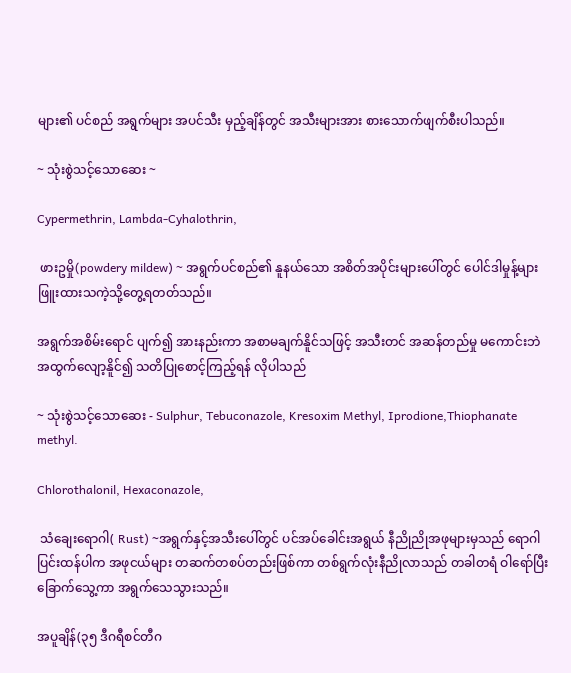များ၏ ပင်စည် အရွက်များ အပင်သီး မှည့်ချိန်တွင် အသီးများအား စားသောက်ဖျက်စီးပါသည်။

~ သုံးစွဲသင့်သောဆေး ~

Cypermethrin, Lambda-Cyhalothrin,

 ဖားဥမှို(powdery mildew) ~ အရွက်ပင်စည်၏ နူနယ်သော အစိတ်အပိုင်းများပေါ်တွင် ပေါင်ဒါမှုန့်များ ဖြူးထားသကဲ့သို့တွေ့ရတတ်သည်။

အရွက်အစိမ်းရောင် ပျက်၍ အားနည်းကာ အစာမချက်နိူင်သဖြင့် အသီးတင် အဆန်တည်မှု မကောင်းဘဲ အထွက်လျော့နိူင်၍ သတိပြုစောင့်ကြည့်ရန် လိုပါသည်

~ သုံးစွဲသင့်သောဆေး - Sulphur, Tebuconazole, Kresoxim Methyl, Iprodione,Thiophanate methyl.

Chlorothalonil, Hexaconazole,

 သံချေးရောဂါ( Rust) ~အရွက်နှင့်အသီးပေါ်တွင် ပင်အပ်ခေါင်းအရွယ် နီညိုညိုအဖုများမှသည် ရောဂါပြင်းထန်ပါက အဖုငယ်များ တဆက်တစပ်တည်းဖြစ်ကာ တစ်ရွက်လုံးနီညိုလာသည် တခါတရံ ဝါရော်ပြီး  ခြောက်သွေ့ကာ အရွက်သေသွားသည်။

အပူချိန်(၃၅ ဒီဂရီစင်တီဂ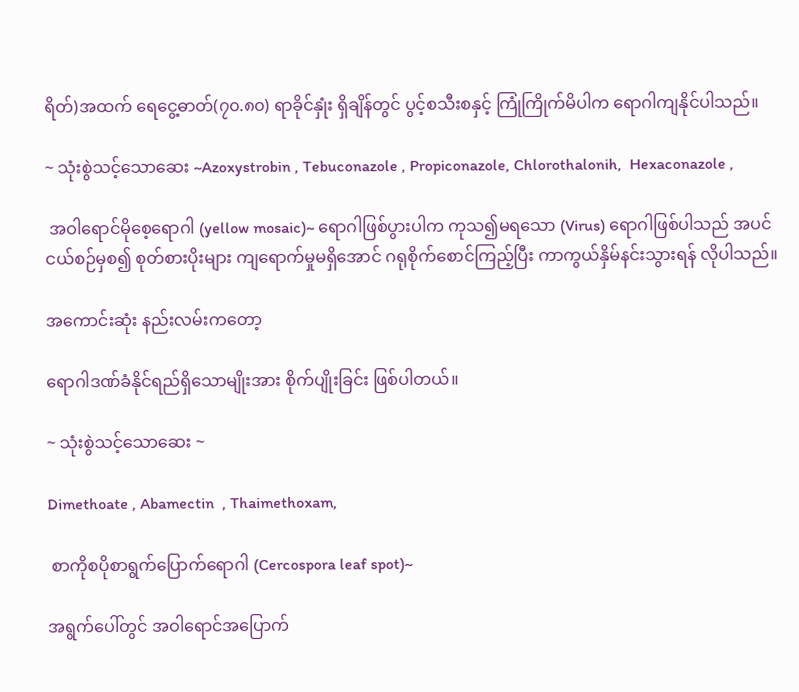ရိတ်)အထက် ရေငွေ့ဓာတ်(၇၀.၈၀) ရာခိုင်နှုံး ရှိချိန်တွင် ပွင့်စသီးစနှင့် ကြုံကြိုက်မိပါက ရောဂါကျနိုင်ပါသည်။

~ သုံးစွဲသင့်သောဆေး ~Azoxystrobin , Tebuconazole , Propiconazole, Chlorothalonih,  Hexaconazole ,

 အဝါရောင်မိုစေ့ရောဂါ (yellow mosaic)~ ရောဂါဖြစ်ပွားပါက ကုသ၍မရသော (Virus) ရောဂါဖြစ်ပါသည် အပင်ငယ်စဉ်မှစ၍ စုတ်စားပိုးများ ကျရောက်မှုမရှိအောင် ဂရုစိုက်စောင်ကြည့်ပြီး ကာကွယ်နှိမ်နင်းသွားရန် လိုပါသည်။

အကောင်းဆုံး နည်းလမ်းကတော့

ရောဂါဒဏ်ခံနိုင်ရည်ရှိသောမျိုးအား စိုက်ပျိုးခြင်း ဖြစ်ပါတယ်။

~ သုံးစွဲသင့်သောဆေး ~

Dimethoate , Abamectin  , Thaimethoxam,

 စာကိုစပိုစာရွက်ပြောက်ရောဂါ (Cercospora leaf spot)~

အရွက်ပေါ်တွင် အဝါရောင်အပြောက်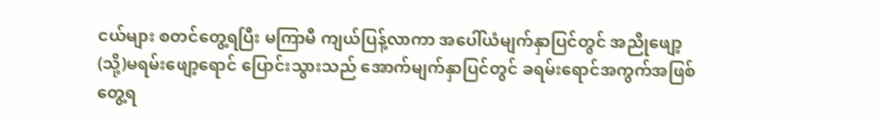ငယ်များ စတင်တွေ့ရပြီး မကြာမီ ကျယ်ပြန့်လာကာ အပေါ်ယံမျက်နှာပြင်တွင် အညိုဖျော့ (သို့)မရမ်းဖျော့ရောင် ပြောင်းသွားသည် အောက်မျက်နှာပြင်တွင် ခရမ်းရောင်အကွက်အဖြစ်တွေ့ရ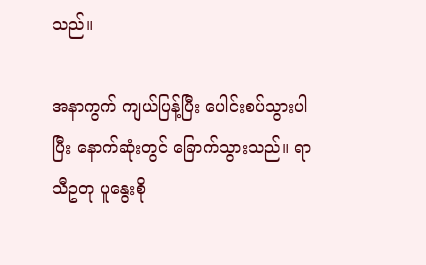သည်။

အနာကွက် ကျယ်ပြန့်ပြီး ပေါင်းစပ်သွားပါပြီး နောက်ဆုံးတွင် ခြောက်သွားသည်။ ရာသီဥတု ပူနွေးစို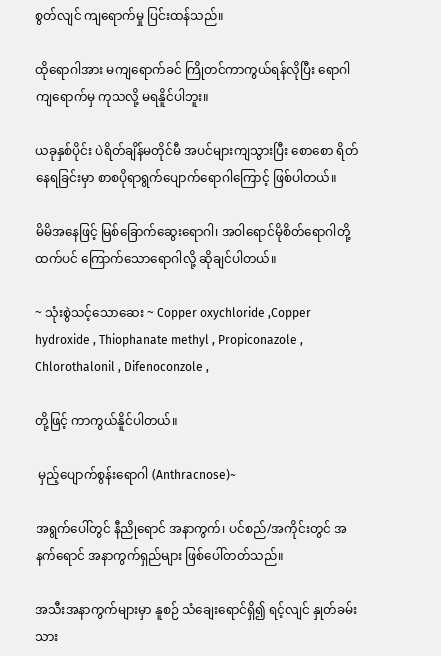စွတ်လျင် ကျရောက်မှု ပြင်းထန်သည်။

ထိုရောဂါအား မကျရောက်ခင် ကြိုတင်ကာကွယ်ရန်လိုပြီး ရောဂါကျရောက်မှ ကုသလို့ မရနိူင်ပါဘူး။

ယခုနှစ်ပိုင်း ပဲရိတ်ချိန်မတိုင်မီ အပင်များကျသွားပြီး စောစော ရိတ်နေရခြင်းမှာ စာစပိုရာရွက်ပျောက်ရောဂါကြောင့် ဖြစ်ပါတယ်။

မိမိအနေဖြင့် မြစ်ခြောက်ဆွေးရောဂါ၊ အဝါရောင်မိုစိတ်ရောဂါတို့ထက်ပင် ကြောက်သောရောဂါလို့ ဆိုချင်ပါတယ်။

~ သုံးစွဲသင့်သောဆေး ~ Copper oxychloride ,Copper hydroxide , Thiophanate methyl , Propiconazole , Chlorothalonil , Difenoconzole ,

တို့ဖြင့် ကာကွယ်နိူင်ပါတယ်။

 မှည့်ပျောက်စွန်းရောဂါ (Anthracnose)~

အရွက်ပေါ်တွင် နီညိုရောင် အနာကွက်၊ ပင်စည်/အကိုင်းတွင် အနက်ရောင် အနာကွက်ရှည်များ ဖြစ်ပေါ်တတ်သည်။

အသီးအနာကွက်များမှာ နူစဉ် သံချေးရောင်ရှိ၍ ရင့်လျင် နှုတ်ခမ်းသား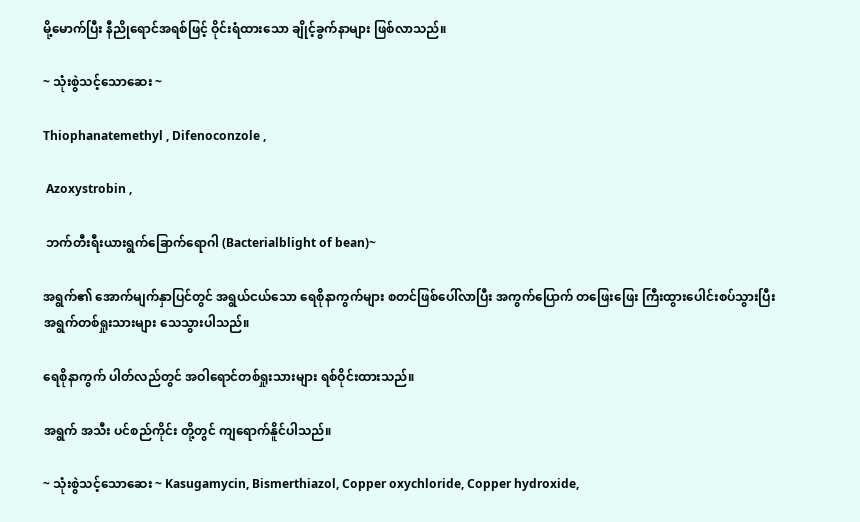မို့မောက်ပြီး နီညိုရောင်အရစ်ဖြင့် ဝိုင်းရံထားသော ချိုင့်ခွက်နာများ ဖြစ်လာသည်။

~ သုံးစွဲသင့်သောဆေး ~

Thiophanatemethyl , Difenoconzole ,

 Azoxystrobin ,

 ဘက်တီးရီးယားရွက်ခြောက်ရောဂါ (Bacterialblight of bean)~

အရွက်၏ အောက်မျက်နှာပြင်တွင် အရွယ်ငယ်သော ရေစိုနာကွက်များ စတင်ဖြစ်ပေါ်လာပြီး အကွက်ပြောက် တဖြေးဖြေး ကြီးထွားပေါင်းစပ်သွားပြီး အရွက်တစ်ရှုးသားများ သေသွားပါသည်။

ရေစိုနာကွက် ပါတ်လည်တွင် အဝါရောင်တစ်ရှုးသားများ ရစ်ဝိုင်းထားသည်။

အရွက် အသီး ပင်စည်ကိုင်း တို့တွင် ကျရောက်နိူင်ပါသည်။

~ သုံးစွဲသင့်သောဆေး ~ Kasugamycin, Bismerthiazol, Copper oxychloride, Copper hydroxide,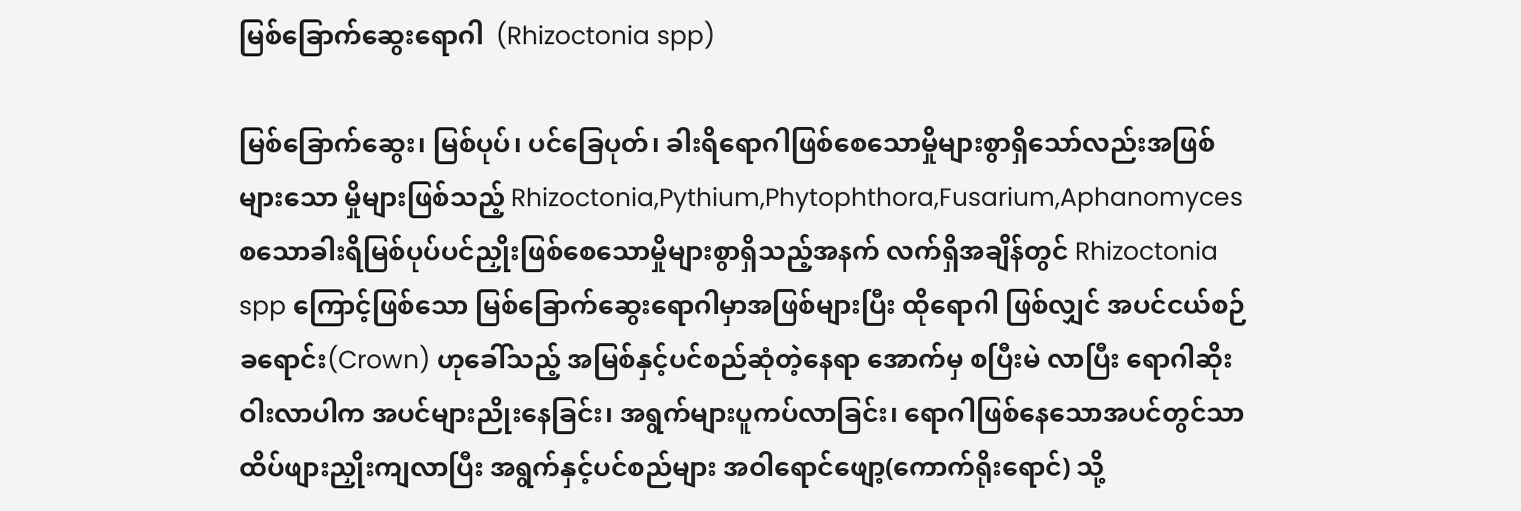မြစ်ခြောက်ဆွေးရောဂါ  (Rhizoctonia spp)

မြစ်ခြောက်ဆွေး၊ မြစ်ပုပ်၊ ပင်ခြေပုတ်၊ ခါးရိရောဂါဖြစ်စေသောမှိုများစွာရှိသော်လည်းအဖြစ်များသော မှိုများဖြစ်သည့် Rhizoctonia,Pythium,Phytophthora,Fusarium,Aphanomyces စသောခါးရိမြစ်ပုပ်ပင်ညှိုးဖြစ်စေသောမှိုများစွာရှိသည့်အနက် လက်ရှိအချိန်တွင် Rhizoctonia spp ကြောင့်ဖြစ်သော မြစ်ခြောက်ဆွေးရောဂါမှာအဖြစ်များပြီး ထိုရောဂါ ဖြစ်လျှင် အပင်ငယ်စဉ် ခရောင်း(Crown) ဟုခေါ်သည့် အမြစ်နှင့်ပင်စည်ဆုံတဲ့နေရာ အောက်မှ စပြီးမဲ လာပြီး ရောဂါဆိုးဝါးလာပါက အပင်များညိုးနေခြင်း၊ အရွက်များပူကပ်လာခြင်း၊ ရောဂါဖြစ်နေသောအပင်တွင်သာ ထိပ်ဖျားညှိုးကျလာပြီး အရွက်နှင့်ပင်စည်များ အဝါရောင်ဖျော့(ကောက်ရိုးရောင်) သို့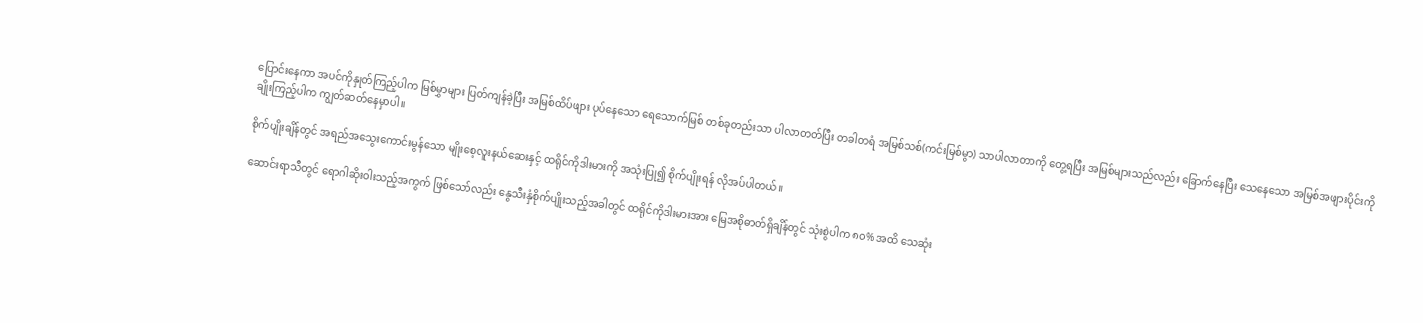ပြောင်းနေကာ အပင်ကိုနှုတ်ကြည့်ပါက မြစ်မွှာများ ပြတ်ကျန်ခဲ့ပြီး အမြစ်ထိပ်ဖျား ပုပ်နေသော ရေသောက်မြစ် တစ်ခုတည်းသာ ပါလာတတ်ပြီး တခါတရံ အမြစ်သစ်(ကင်းမြစ်မွာ) သာပါလာတာကို တွေ့ရပြီး အမြစ်များသည်လည်း ခြောက်နေပြီး သေနေသော အမြစ်အဖျားပိုင်းကို ချိုးကြည့်ပါက ကျွတ်ဆတ်နေမှာပါ။

စိုက်ပျိုးချိန်တွင် အရည်အသွေးကောင်းမွန်သော မျိုးစေ့လူးနယ်ဆေးနှင့် ထရိုင်ကိုဒါးမားကို အသုံးပြု၍ စိုက်ပျိုးရန် လိုအပ်ပါတယ်။

ဆောင်းရာသီတွင် ရောဂါဆိုးဝါးသည့်အကွက် ဖြစ်သော်လည်း နွေသီးနှံစိုက်ပျိုးသည့်အခါတွင် ထရိုင်ကိုဒါးမားအား မြေအစိုဓာတ်ရှိချိန်တွင် သုံးစွဲပါက ၈၀% အထိ သေဆုံး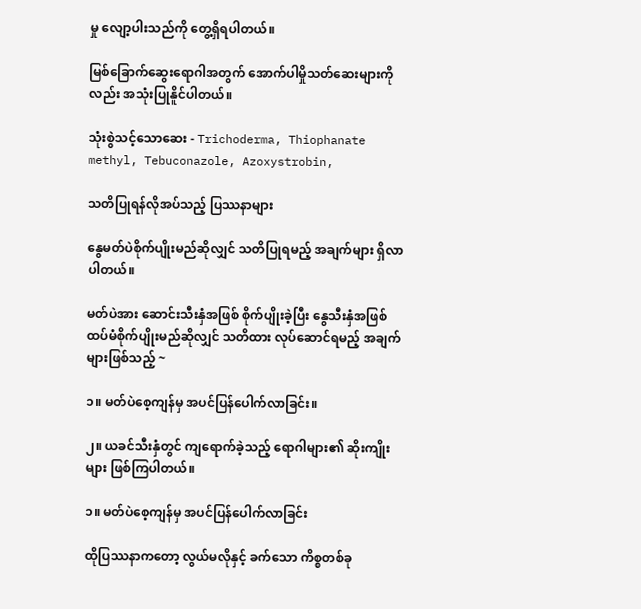မှု လျော့ပါးသည်ကို တွေ့ရှိရပါတယ်။

မြစ်ခြောက်ဆွေးရောဂါအတွက် အောက်ပါမှိုသတ်ဆေးများကိုလည်း အသုံးပြုနိူင်ပါတယ်။

သုံးစွဲသင့်သောဆေး - Trichoderma, Thiophanate methyl, Tebuconazole, Azoxystrobin,

သတိပြုရန်လိုအပ်သည့် ပြဿနာများ

နွေမတ်ပဲစိုက်ပျိုးမည်ဆိုလျှင် သတိပြုရမည့် အချက်များ ရှိလာပါတယ်။

မတ်ပဲအား ဆောင်းသီးနှံအဖြစ် စိုက်ပျိုးခဲ့ပြီး နွေသီးနှံအဖြစ် ထပ်မံစိုက်ပျိုးမည်ဆိုလျှင် သတိထား လုပ်ဆောင်ရမည့် အချက်များဖြစ်သည့် ~

၁။ မတ်ပဲစေ့ကျန်မှ အပင်ပြန်ပေါက်လာခြင်း။

၂။ ယခင်သီးနှံတွင် ကျရောက်ခဲ့သည့် ရောဂါများ၏ ဆိုးကျိုးများ ဖြစ်ကြပါတယ်။

၁။ မတ်ပဲစေ့ကျန်မှ အပင်ပြန်ပေါက်လာခြင်း

ထိုပြဿနာကတော့ လွယ်မလိုနှင့် ခက်သော ကိစ္စတစ်ခု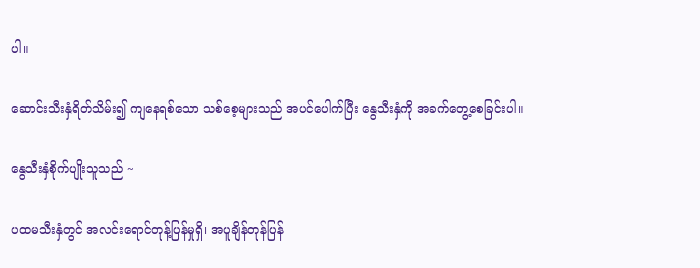ပါ။

ဆောင်းသီးနှံရိတ်သိမ်း၍ ကျနေရစ်သော သစ်စေ့များသည် အပင်ပေါက်ပြီး နွေသီးနှံကို အခက်တွေ့စေခြင်းပါ။

နွေသီးနှံစိုက်ပျိုးသူသည် ~

ပထမသီးနှံတွင် အလင်းရောင်တုန့်ပြန်မှုရှိ၊ အပူချိန်တုန်ပြန်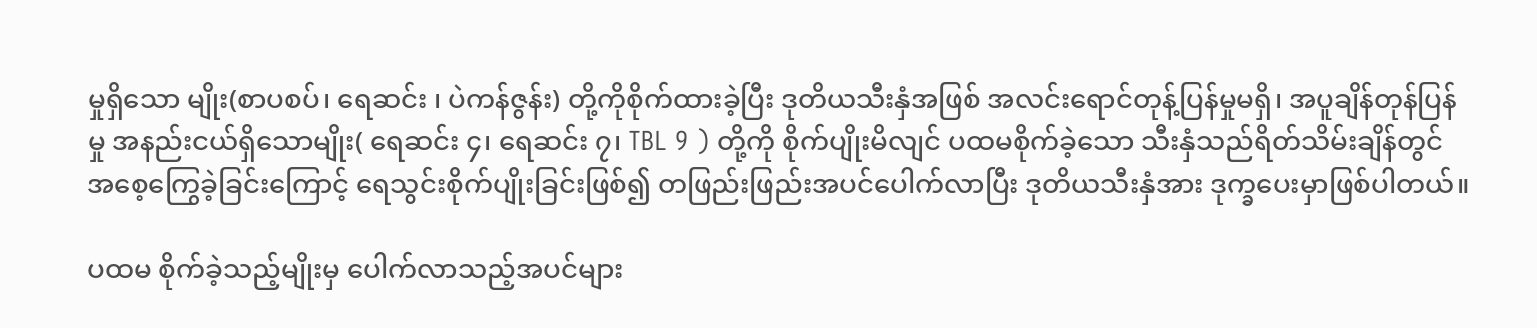မှုရှိသော မျိုး(စာပစပ်၊ ရေဆင်း ၊ ပဲကန်ဇွန်း) တို့ကိုစိုက်ထားခဲ့ပြီး ဒုတိယသီးနှံအဖြစ် အလင်းရောင်တုန့်ပြန်မှုမရှိ၊ အပူချိန်တုန်ပြန်မှု အနည်းငယ်ရှိသောမျိုး( ရေဆင်း ၄၊ ရေဆင်း ၇၊ TBL 9 ) တို့ကို စိုက်ပျိုးမိလျင် ပထမစိုက်ခဲ့သော သီးနှံသည်ရိတ်သိမ်းချိန်တွင် အစေ့ကြွေခဲ့ခြင်းကြောင့် ရေသွင်းစိုက်ပျိုးခြင်းဖြစ်၍ တဖြည်းဖြည်းအပင်ပေါက်လာပြီး ဒုတိယသီးနှံအား ဒုက္ခပေးမှာဖြစ်ပါတယ်။

ပထမ စိုက်ခဲ့သည့်မျိုးမှ ပေါက်လာသည့်အပင်များ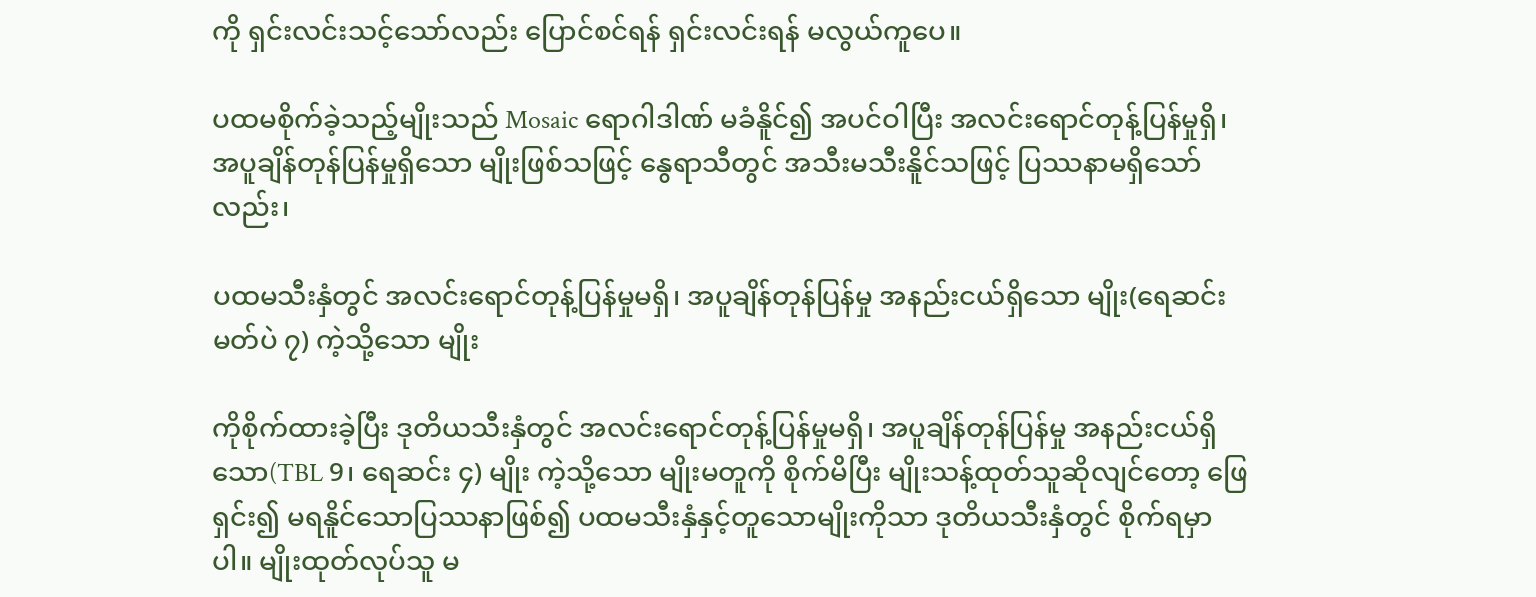ကို ရှင်းလင်းသင့်သော်လည်း ပြောင်စင်ရန် ရှင်းလင်းရန် မလွယ်ကူပေ။

ပထမစိုက်ခဲ့သည့်မျိုးသည် Mosaic ရောဂါဒါဏ် မခံနိူင်၍ အပင်ဝါပြီး အလင်းရောင်တုန့်ပြန်မှုရှိ၊ အပူချိန်တုန်ပြန်မှုရှိသော မျိုးဖြစ်သဖြင့် နွေရာသီတွင် အသီးမသီးနိူင်သဖြင့် ပြဿနာမရှိသော်လည်း၊

ပထမသီးနှံတွင် အလင်းရောင်တုန့်ပြန်မှုမရှိ၊ အပူချိန်တုန်ပြန်မှု အနည်းငယ်ရှိသော မျိုး(ရေဆင်းမတ်ပဲ ၇) ကဲ့သို့သော မျိုး

ကိုစိုက်ထားခဲ့ပြီး ဒုတိယသီးနှံတွင် အလင်းရောင်တုန့်ပြန်မှုမရှိ၊ အပူချိန်တုန်ပြန်မှု အနည်းငယ်ရှိသော(TBL 9၊ ရေဆင်း ၄) မျိုး ကဲ့သို့သော မျိုးမတူကို စိုက်မိပြီး မျိုးသန့်ထုတ်သူဆိုလျင်တော့ ဖြေရှင်း၍ မရနိူင်သောပြဿနာဖြစ်၍ ပထမသီးနှံနှင့်တူသောမျိုးကိုသာ ဒုတိယသီးနှံတွင် စိုက်ရမှာပါ။ မျိုးထုတ်လုပ်သူ မ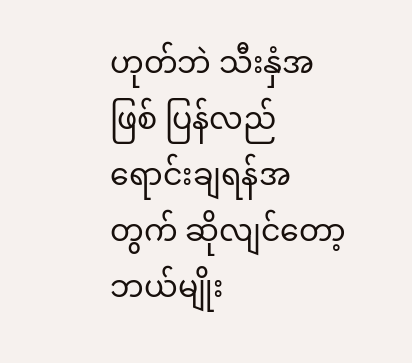ဟုတ်ဘဲ သီးနှံအဖြစ် ပြန်လည်ရောင်းချရန်အတွက် ဆိုလျင်တော့ ဘယ်မျိုး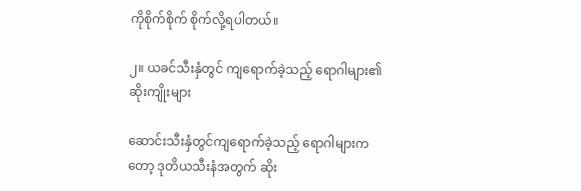ကိုစိုက်စိုက် စိုက်လို့ရပါတယ်။

၂။ ယခင်သီးနှံတွင် ကျရောက်ခဲ့သည့် ရောဂါများ၏ ဆိုးကျိုးများ

ဆောင်းသီးနှံတွင်ကျရောက်ခဲ့သည့် ရောဂါများကတော့ ဒုတိယသီးနံအတွက် ဆိုး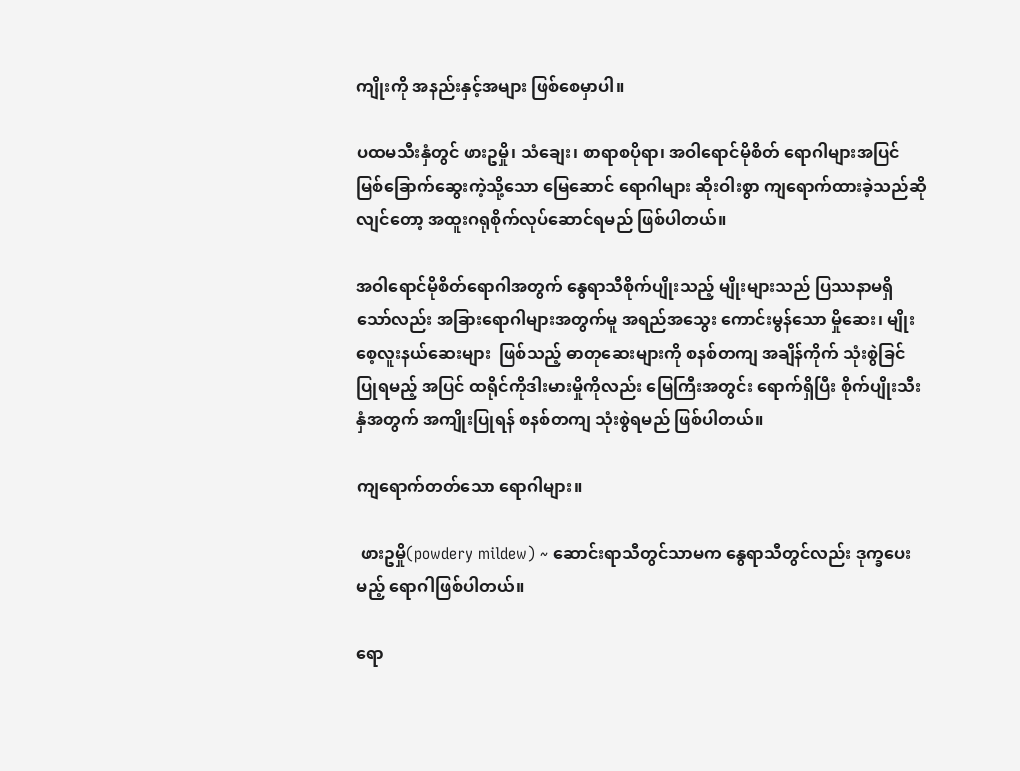ကျိုးကို အနည်းနှင့်အများ ဖြစ်စေမှာပါ။

ပထမသီးနှံတွင် ဖားဥမှို၊ သံချေး၊ စာရာစပိုရာ၊ အဝါရောင်မိုစိတ် ရောဂါများအပြင် မြစ်ခြောက်ဆွေးကဲ့သို့သော မြေဆောင် ရောဂါများ ဆိုးဝါးစွာ ကျရောက်ထားခဲ့သည်ဆိုလျင်တော့ အထူးဂရုစိုက်လုပ်ဆောင်ရမည် ဖြစ်ပါတယ်။

အဝါရောင်မိုစိတ်ရောဂါအတွက် နွေရာသီစိုက်ပျိုးသည့် မျိုးများသည် ပြဿနာမရှိသော်လည်း အခြားရောဂါများအတွက်မူ အရည်အသွေး ကောင်းမွန်သော မှိုဆေး၊ မျိုးစေ့လူးနယ်ဆေးများ  ဖြစ်သည့် ဓာတုဆေးများကို စနစ်တကျ အချိန်ကိုက် သုံးစွဲခြင်ပြုရမည့် အပြင် ထရိုင်ကိုဒါးမားမှိုကိုလည်း မြေကြီးအတွင်း ရောက်ရှိပြီး စိုက်ပျိုးသီးနှံအတွက် အကျိုးပြုရန် စနစ်တကျ သုံးစွဲရမည် ဖြစ်ပါတယ်။

ကျရောက်တတ်သော ရောဂါများ။

 ဖားဥမှို(powdery mildew) ~ ဆောင်းရာသီတွင်သာမက နွေရာသီတွင်လည်း ဒုက္ခပေးမည့် ရောဂါဖြစ်ပါတယ်။

ရော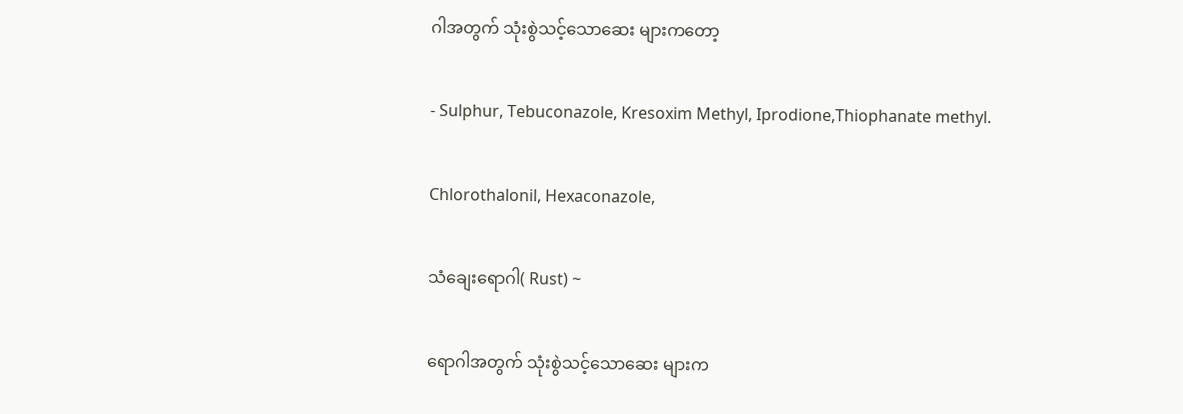ဂါအတွက် သုံးစွဲသင့်သောဆေး များကတော့

- Sulphur, Tebuconazole, Kresoxim Methyl, Iprodione,Thiophanate methyl.

Chlorothalonil, Hexaconazole,

သံချေးရောဂါ( Rust) ~

ရောဂါအတွက် သုံးစွဲသင့်သောဆေး များက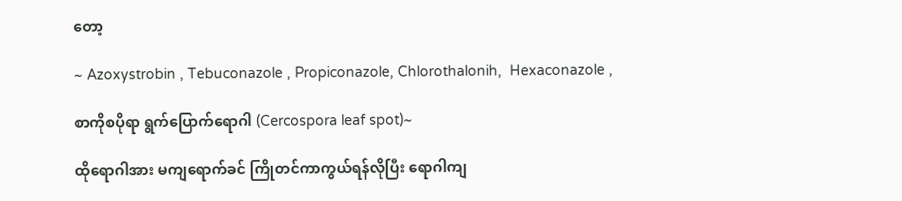တော့

~ Azoxystrobin , Tebuconazole , Propiconazole, Chlorothalonih,  Hexaconazole ,

စာကိုစပိုရာ ရွက်ပြောက်ရောဂါ (Cercospora leaf spot)~

ထိုရောဂါအား မကျရောက်ခင် ကြိုတင်ကာကွယ်ရန်လိုပြီး ရောဂါကျ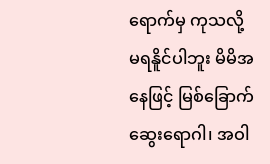ရောက်မှ ကုသလို့ မရနိူင်ပါဘူး မိမိအနေဖြင့် မြစ်ခြောက်ဆွေးရောဂါ၊ အဝါ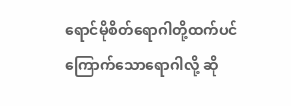ရောင်မိုစိတ်ရောဂါတို့ထက်ပင် ကြောက်သောရောဂါလို့ ဆို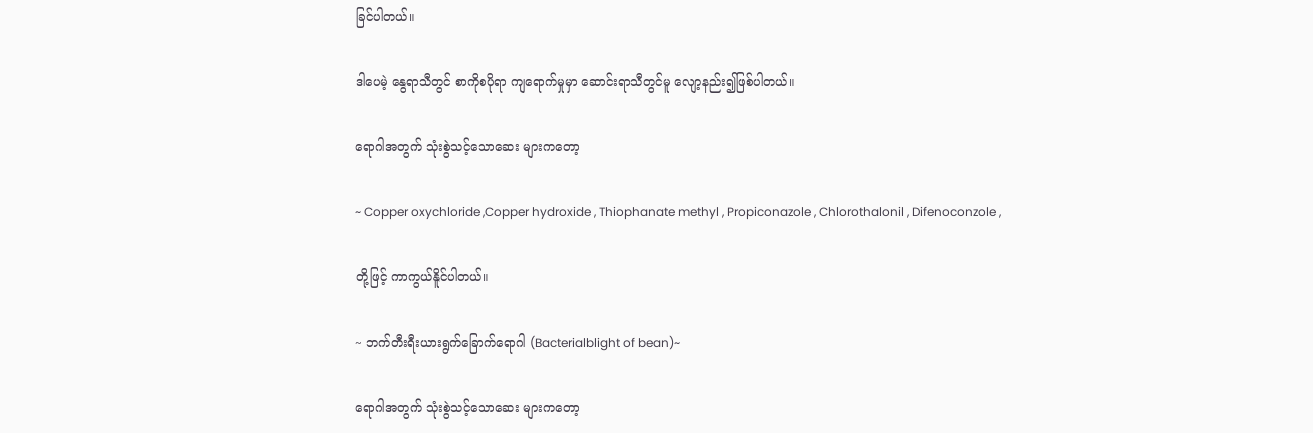ခြင်ပါတယ်။

ဒါပေမဲ့ နွေရာသီတွင် စာကိုစပိုရာ ကျရောက်မှုမှာ ဆောင်းရာသီတွင်မူ လျော့နည်း၍ဖြစ်ပါတယ်။

ရောဂါအတွက် သုံးစွဲသင့်သောဆေး များကတော့

~ Copper oxychloride ,Copper hydroxide , Thiophanate methyl , Propiconazole , Chlorothalonil , Difenoconzole ,

တို့ဖြင့် ကာကွယ်နိူင်ပါတယ်။

~ ဘက်တီးရီးယားရွက်ခြောက်ရောဂါ (Bacterialblight of bean)~

ရောဂါအတွက် သုံးစွဲသင့်သောဆေး များကတော့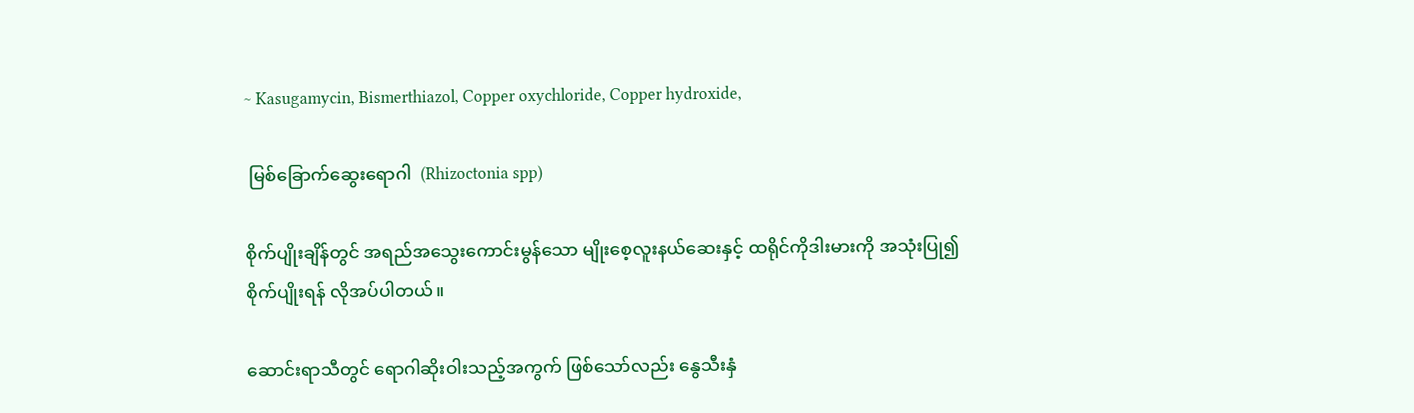~ Kasugamycin, Bismerthiazol, Copper oxychloride, Copper hydroxide,

 မြစ်ခြောက်ဆွေးရောဂါ  (Rhizoctonia spp)

စိုက်ပျိုးချိန်တွင် အရည်အသွေးကောင်းမွန်သော မျိုးစေ့လူးနယ်ဆေးနှင့် ထရိုင်ကိုဒါးမားကို အသုံးပြု၍ စိုက်ပျိုးရန် လိုအပ်ပါတယ်။

ဆောင်းရာသီတွင် ရောဂါဆိုးဝါးသည့်အကွက် ဖြစ်သော်လည်း နွေသီးနှံ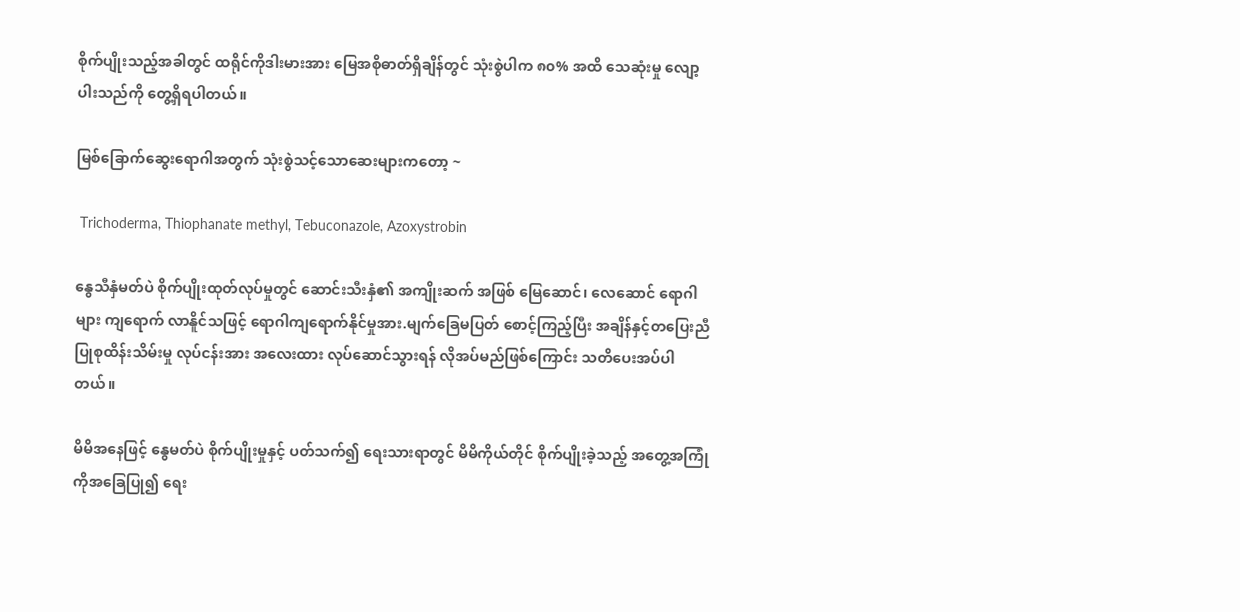စိုက်ပျိုးသည့်အခါတွင် ထရိုင်ကိုဒါးမားအား မြေအစိုဓာတ်ရှိချိန်တွင် သုံးစွဲပါက ၈၀% အထိ သေဆုံးမှု လျော့ပါးသည်ကို တွေ့ရှိရပါတယ်။

မြစ်ခြောက်ဆွေးရောဂါအတွက် သုံးစွဲသင့်သောဆေးများကတော့ ~

 Trichoderma, Thiophanate methyl, Tebuconazole, Azoxystrobin

နွေသီနှံမတ်ပဲ စိုက်ပျိုးထုတ်လုပ်မှုတွင် ဆောင်းသီးနှံ၏ အကျိုးဆက် အဖြစ် မြေဆောင်၊ လေဆောင် ရောဂါများ ကျရောက် လာနိူင်သဖြင့် ရောဂါကျရောက်နိုင်မှုအား.မျက်ခြေမပြတ် စောင့်ကြည့်ပြီး အချိန်နှင့်တပြေးညီ ပြုစုထိန်းသိမ်းမှု လုပ်ငန်းအား အလေးထား လုပ်ဆောင်သွားရန် လိုအပ်မည်ဖြစ်ကြောင်း သတိပေးအပ်ပါတယ်။

မိမိအနေဖြင့် နွေမတ်ပဲ စိုက်ပျိုးမှုနှင့် ပတ်သက်၍ ရေးသားရာတွင် မိမိကိုယ်တိုင် စိုက်ပျိုးခဲ့သည့် အတွေ့အကြုံကိုအခြေပြု၍ ရေး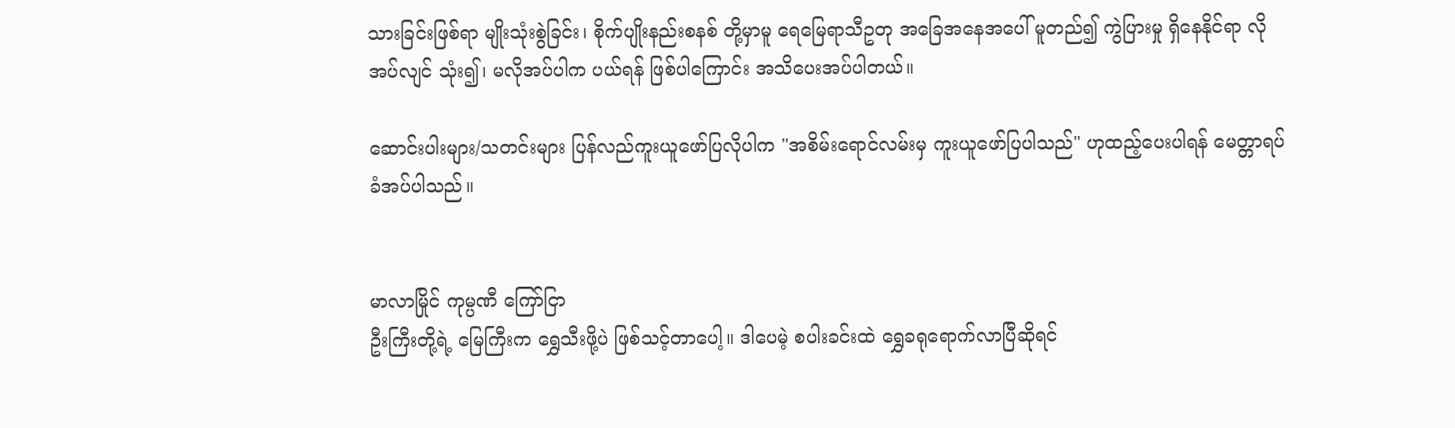သားခြင်းဖြစ်ရာ မျိုးသုံးစွဲခြင်း၊ စိုက်ပျိုးနည်းစနစ် တို့မှာမူ ရေမြေရာသီဥတု အခြေအနေအပေါ် မူတည်၍ ကွဲပြားမှု ရှိနေနိုင်ရာ လိုအပ်လျင် သုံး၍၊ မလိုအပ်ပါက ပယ်ရန် ဖြစ်ပါကြောင်း အသိပေးအပ်ပါတယ်။

ဆောင်းပါးများ/သတင်းများ ပြန်လည်ကူးယူဖော်ပြလိုပါက "အစိမ်းရောင်လမ်းမှ ကူးယူဖော်ပြပါသည်" ဟုထည့်ပေးပါရန် မေတ္တာရပ်ခံအပ်ပါသည်။


မာလာမြိုင် ကုမ္ပဏီ ကြော်ငြာ
ဦးကြီးတို့ရဲ့ မြေကြီးက ရွှေသီးဖို့ပဲ ဖြစ်သင့်တာပေါ့။ ဒါပေမဲ့ စပါးခင်းထဲ ရွှေခရုရောက်လာပြီဆိုရင်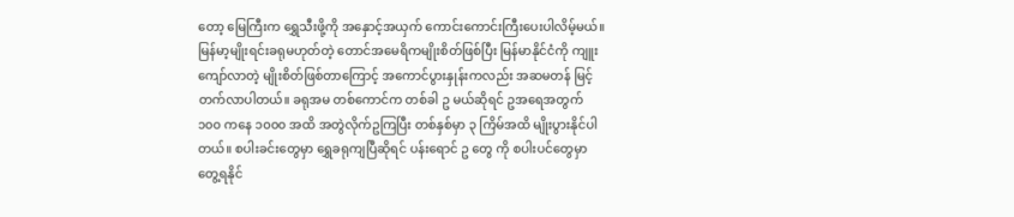တော့ မြေကြီးက ရွှေသီးဖို့ကို အနှောင့်အယှက် ကောင်းကောင်းကြီးပေးပါလိမ့်မယ်။ မြန်မာ့မျိုးရင်းခရုမဟုတ်တဲ့ တောင်အမေရိကမျိုးစိတ်ဖြစ်ပြီး မြန်မာနိုင်ငံကို ကျူးကျော်လာတဲ့ မျိုးစိတ်ဖြစ်တာကြောင့် အကောင်ပွားနှုန်းကလည်း အဆမတန် မြင့်တက်လာပါတယ်။ ခရုအမ တစ်ကောင်က တစ်ခါ ဥ မယ်ဆိုရင် ဥအရေအတွက် ၁၀၀ ကနေ ၁၀၀၀ အထိ အတွဲလိုက်ဥကြပြီး တစ်နှစ်မှာ ၃ ကြိမ်အထိ မျိုးပွားနိုင်ပါတယ်။ စပါးခင်းတွေမှာ ရွှေခရုကျပြီဆိုရင် ပန်းရောင် ဥ တွေ ကို စပါးပင်တွေမှာ တွေ့ရနိုင်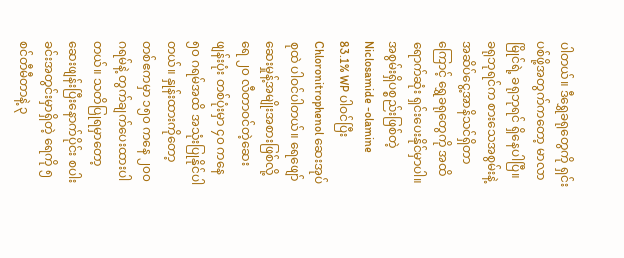ပါတယ်။ ဒီရွှေခရုတွေကို ရှင်းပစ်ဖို့အတွက်ကတော့ မာလာမြိုင်ရဲ့ ခရုဘုရင် ရှိနေပါပြီ။ ခရုဘုရင်က စားသေအစွမ်းနဲ့ အဆိပ်ငွေ့အာနိသင်ရှိတာကြောင့် ရွှေခရုတွေကို အထိရောက်ဆုံး ရှင်းပေးနိုင်မှာပါ။ အစွမ်းရှိပစ္စည်းဖြစ်တဲ့ Niclosamide -olamine 83.1% WP ပါဝင်ပြီး Chloronitrophenol ဆေးအုပ်စုထဲ ပါဝင်ပါတယ်။ ရေဖျော်ဆေးမှုန့်အမျိုးအစားဖြစ်လို့ ရေ ၂၀ လီတာဝင်တဲ့ဆေးဖျန်းပုံး တစ်ပုံးမှာ ၄၀ ကနေ ၅၀ ဂရမ်အထိ အသုံးပြုနိုင်ပါတယ်။ နှုန်းထားကိုတော့ တစ်ဧကမှာ ၁၅၀ ကနေ ၂၀၀ ဂရမ်နဲ့ တွက်ချက်ပေးထားပါတယ်။ သတိပြုရမှာတော့ ဆေးဖျန်းပြီးနောက်ပိုင်း စပါးခင်းအတွင်းမှာရှိတဲ့ ရေကို ၅ စင်တီမီတာနဲ့ ၃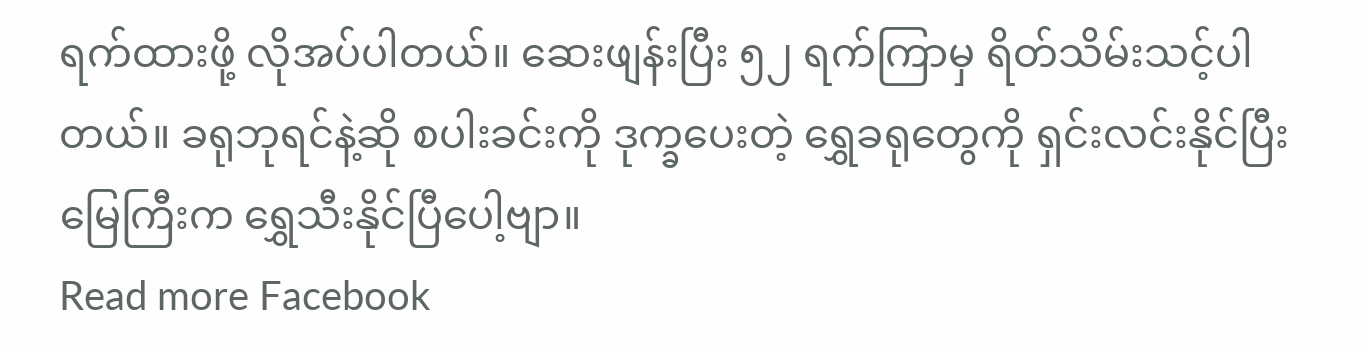ရက်ထားဖို့ လိုအပ်ပါတယ်။ ဆေးဖျန်းပြီး ၅၂ ရက်ကြာမှ ရိတ်သိမ်းသင့်ပါတယ်။ ခရုဘုရင်နဲ့ဆို စပါးခင်းကို ဒုက္ခပေးတဲ့ ရွှေခရုတွေကို ရှင်းလင်းနိုင်ပြီး မြေကြီးက ရွှေသီးနိုင်ပြီပေါ့ဗျာ။
Read more Facebook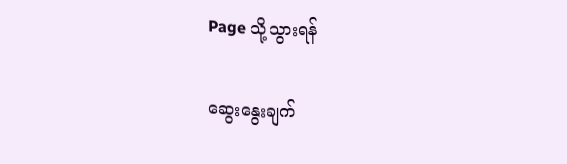Page သို့သွားရန်

ဆွေးနွေးချက်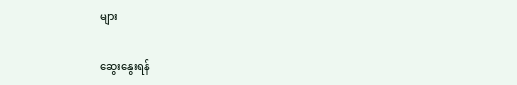များ

ဆွေးနွေးရန်